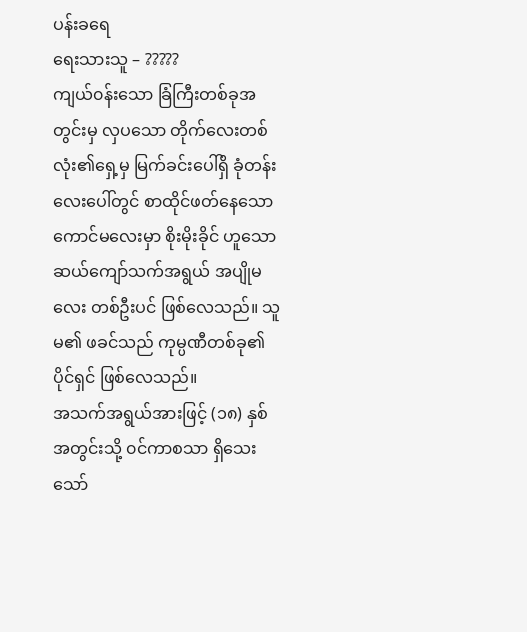ပန်းခရေ
ရေးသားသူ – ?????
ကျယ်၀န်းသော ခြံကြီးတစ်ခုအတွင်းမှ လှပသော တိုက်လေးတစ်လုံး၏ရှေ့မှ မြက်ခင်းပေါ်ရှိ ခုံတန်းလေးပေါ်တွင် စာထိုင်ဖတ်နေသော ကောင်မလေးမှာ စိုးမိုးခိုင် ဟူသော ဆယ်ကျော်သက်အရွယ် အပျိုမလေး တစ်ဦးပင် ဖြစ်လေသည်။ သူမ၏ ဖခင်သည် ကုမ္ပဏီတစ်ခု၏ပိုင်ရှင် ဖြစ်လေသည်။
အသက်အရွယ်အားဖြင့် (၁၈) နှစ် အတွင်းသို့ ၀င်ကာစသာ ရှိသေးသော်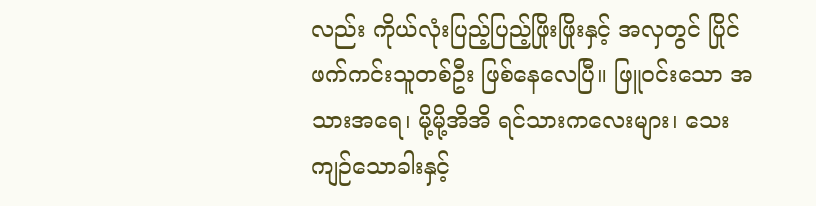လည်း ကိုယ်လုံးပြည့်ပြည့်ဖြိုးဖြိုးနှင့် အလှတွင် ပြိုင်ဖက်ကင်းသူတစ်ဦး ဖြစ်နေလေပြီ။ ဖြူ၀င်းသော အသားအရေ၊ မို့မို့အိအိ ရင်သားကလေးများ၊ သေးကျဉ်သောခါးနှင့်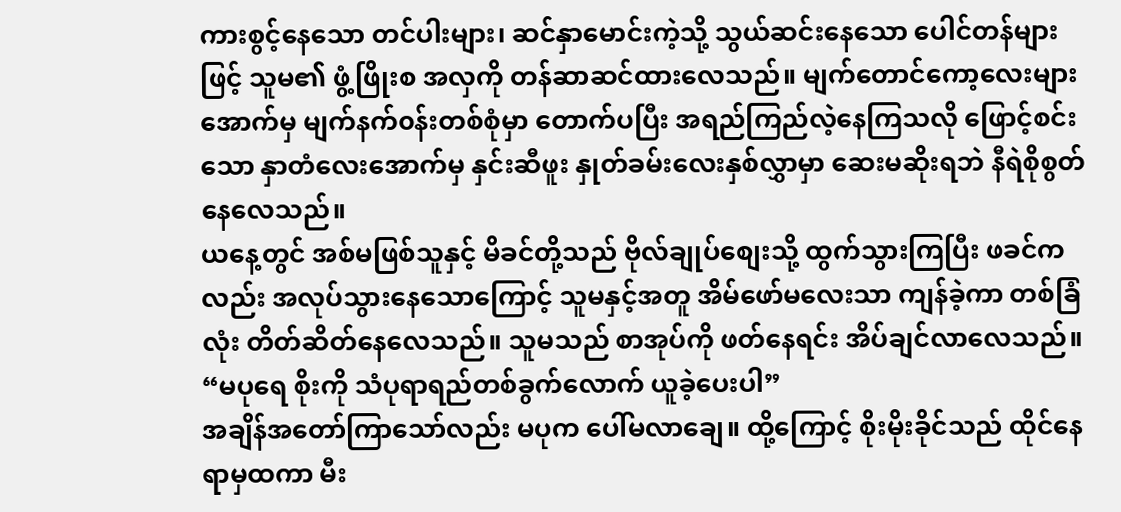ကားစွင့်နေသော တင်ပါးများ၊ ဆင်နှာမောင်းကဲ့သို့ သွယ်ဆင်းနေသော ပေါင်တန်များဖြင့် သူမ၏ ဖွံ့ဖြိုးစ အလှကို တန်ဆာဆင်ထားလေသည်။ မျက်တောင်ကော့လေးများအောက်မှ မျက်နက်၀န်းတစ်စုံမှာ တောက်ပပြီး အရည်ကြည်လဲ့နေကြသလို ဖြောင့်စင်းသော နှာတံလေးအောက်မှ နှင်းဆီဖူး နှုတ်ခမ်းလေးနှစ်လွှာမှာ ဆေးမဆိုးရဘဲ နီရဲစိုစွတ်နေလေသည်။
ယနေ့တွင် အစ်မဖြစ်သူနှင့် မိခင်တို့သည် ဗိုလ်ချုပ်စျေးသို့ ထွက်သွားကြပြီး ဖခင်ကလည်း အလုပ်သွားနေသောကြောင့် သူမနှင့်အတူ အိမ်ဖော်မလေးသာ ကျန်ခဲ့ကာ တစ်ခြံလုံး တိတ်ဆိတ်နေလေသည်။ သူမသည် စာအုပ်ကို ဖတ်နေရင်း အိပ်ချင်လာလေသည်။
“မပုရေ စိုးကို သံပုရာရည်တစ်ခွက်လောက် ယူခဲ့ပေးပါ”
အချိန်အတော်ကြာသော်လည်း မပုက ပေါ်မလာချေ။ ထို့ကြောင့် စိုးမိုးခိုင်သည် ထိုင်နေရာမှထကာ မီး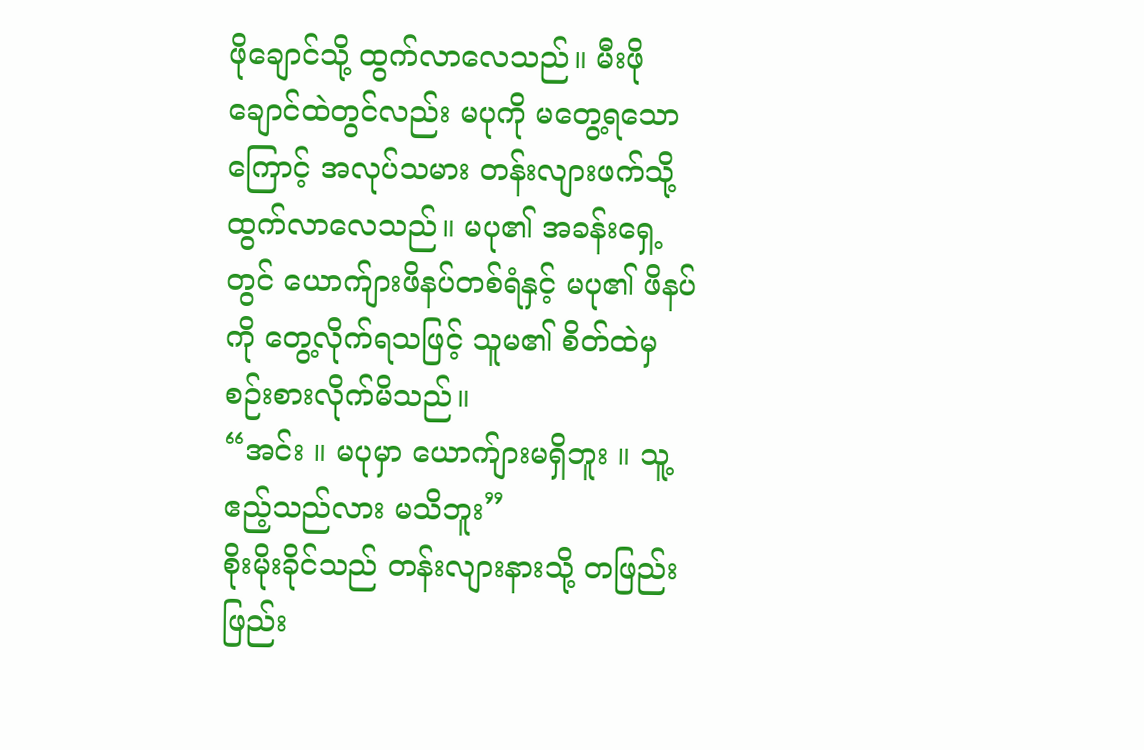ဖိုချောင်သို့ ထွက်လာလေသည်။ မီးဖိုချောင်ထဲတွင်လည်း မပုကို မတွေ့ရသောကြောင့် အလုပ်သမား တန်းလျားဖက်သို့ ထွက်လာလေသည်။ မပု၏ အခန်းရှေ့တွင် ယောက်ျားဖိနပ်တစ်ရံနှင့် မပု၏ ဖိနပ်ကို တွေ့လိုက်ရသဖြင့် သူမ၏ စိတ်ထဲမှ စဉ်းစားလိုက်မိသည်။
“အင်း ။ မပုမှာ ယောက်ျားမရှိဘူး ။ သူ့ဧည့်သည်လား မသိဘူး”
စိုးမိုးခိုင်သည် တန်းလျားနားသို့ တဖြည်းဖြည်း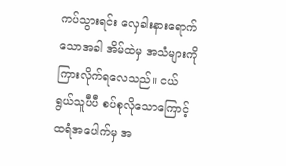ကပ်သွားရင်း လှေခါးနားရောက်သောအခါ အိမ်ထဲမှ အသံများကို ကြားလိုက်ရလေသည်။ ငယ်ရွယ်သူပီပီ စပ်စုလိုသောကြောင့် ထရံအပေါက်မှ အ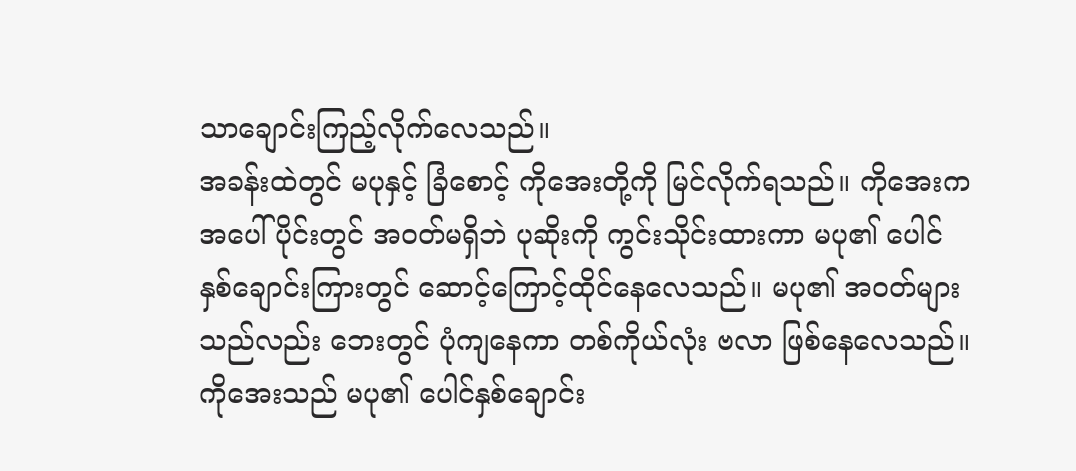သာချောင်းကြည့်လိုက်လေသည်။
အခန်းထဲတွင် မပုနှင့် ခြံစောင့် ကိုအေးတို့ကို မြင်လိုက်ရသည်။ ကိုအေးက အပေါ်ပိုင်းတွင် အ၀တ်မရှိဘဲ ပုဆိုးကို ကွင်းသိုင်းထားကာ မပု၏ ပေါင်နှစ်ချောင်းကြားတွင် ဆောင့်ကြောင့်ထိုင်နေလေသည်။ မပု၏ အ၀တ်များသည်လည်း ဘေးတွင် ပုံကျနေကာ တစ်ကိုယ်လုံး ဗလာ ဖြစ်နေလေသည်။
ကိုအေးသည် မပု၏ ပေါင်နှစ်ချောင်း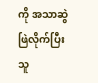ကို အသာဆွဲဖြဲလိုက်ပြီး သူ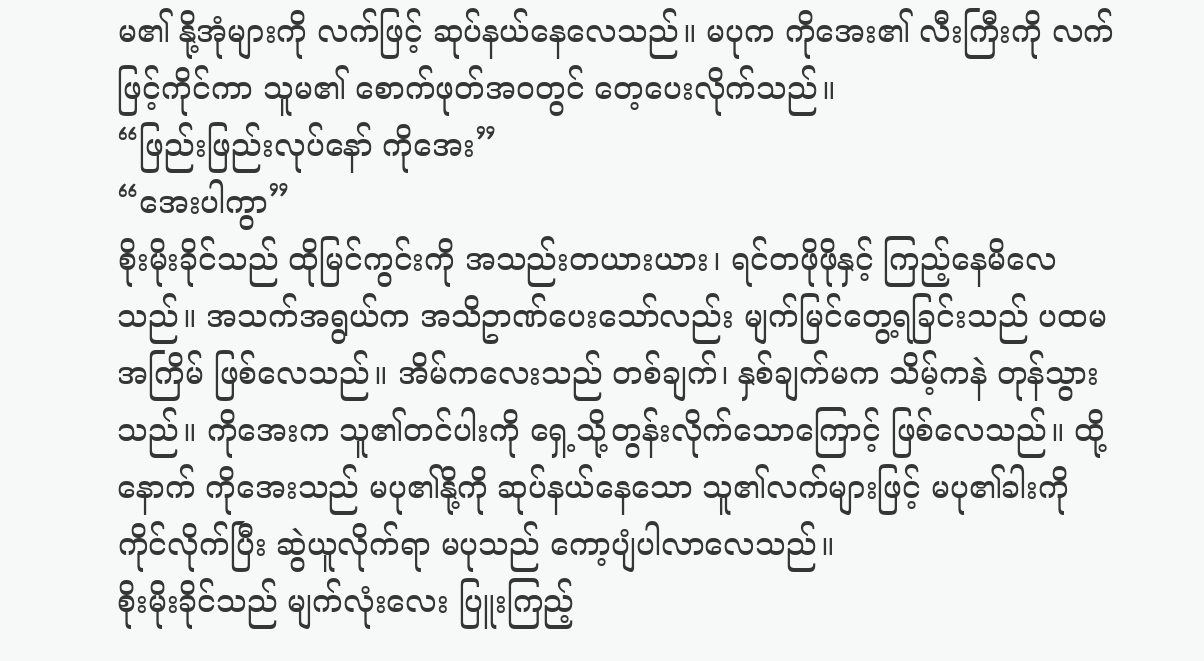မ၏ နို့အုံများကို လက်ဖြင့် ဆုပ်နယ်နေလေသည်။ မပုက ကိုအေး၏ လီးကြီးကို လက်ဖြင့်ကိုင်ကာ သူမ၏ စောက်ဖုတ်အ၀တွင် တေ့ပေးလိုက်သည်။
“ဖြည်းဖြည်းလုပ်နော် ကိုအေး”
“အေးပါကွာ”
စိုးမိုးခိုင်သည် ထိုမြင်ကွင်းကို အသည်းတယားယား၊ ရင်တဖိုဖိုနှင့် ကြည့်နေမိလေသည်။ အသက်အရွယ်က အသိဥာဏ်ပေးသော်လည်း မျက်မြင်တွေ့ရခြင်းသည် ပထမအကြိမ် ဖြစ်လေသည်။ အိမ်ကလေးသည် တစ်ချက်၊ နှစ်ချက်မက သိမ့်ကနဲ တုန်သွားသည်။ ကိုအေးက သူ၏တင်ပါးကို ရှေ့သို့တွန်းလိုက်သောကြောင့် ဖြစ်လေသည်။ ထို့နောက် ကိုအေးသည် မပု၏နို့ကို ဆုပ်နယ်နေသော သူ၏လက်များဖြင့် မပု၏ခါးကို ကိုင်လိုက်ပြီး ဆွဲယူလိုက်ရာ မပုသည် ကော့ပျံပါလာလေသည်။
စိုးမိုးခိုင်သည် မျက်လုံးလေး ပြူးကြည့်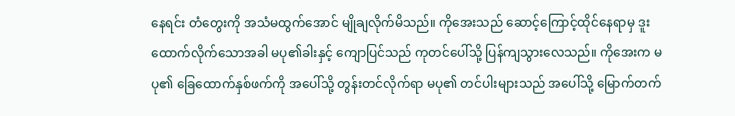နေရင်း တံတွေးကို အသံမထွက်အောင် မျိုချလိုက်မိသည်။ ကိုအေးသည် ဆောင့်ကြောင့်ထိုင်နေရာမှ ဒူးထောက်လိုက်သောအခါ မပု၏ခါးနှင့် ကျောပြင်သည် ကုတင်ပေါ်သို့ ပြန်ကျသွားလေသည်။ ကိုအေးက မပု၏ ခြေထောက်နှစ်ဖက်ကို အပေါ်သို့ တွန်းတင်လိုက်ရာ မပု၏ တင်ပါးများသည် အပေါ်သို့ မြောက်တက်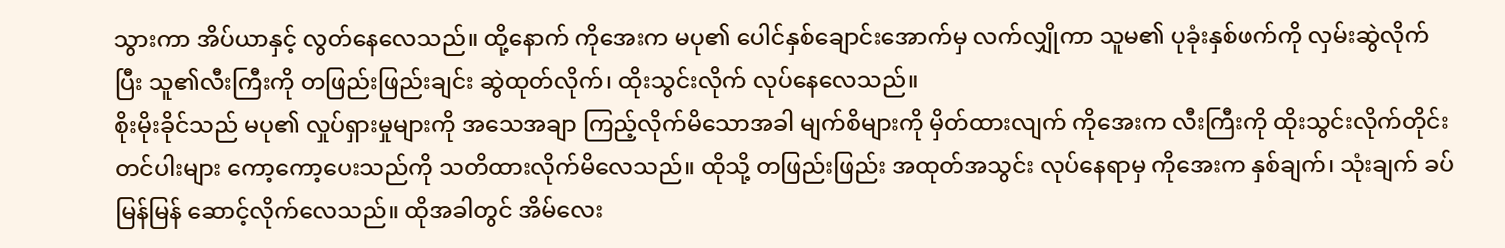သွားကာ အိပ်ယာနှင့် လွတ်နေလေသည်။ ထို့နောက် ကိုအေးက မပု၏ ပေါင်နှစ်ချောင်းအောက်မှ လက်လျှိုကာ သူမ၏ ပုခုံးနှစ်ဖက်ကို လှမ်းဆွဲလိုက်ပြီး သူ၏လီးကြီးကို တဖြည်းဖြည်းချင်း ဆွဲထုတ်လိုက်၊ ထိုးသွင်းလိုက် လုပ်နေလေသည်။
စိုးမိုးခိုင်သည် မပု၏ လှုပ်ရှားမှုများကို အသေအချာ ကြည့်လိုက်မိသောအခါ မျက်စိများကို မှိတ်ထားလျက် ကိုအေးက လီးကြီးကို ထိုးသွင်းလိုက်တိုင်း တင်ပါးများ ကော့ကော့ပေးသည်ကို သတိထားလိုက်မိလေသည်။ ထိုသို့ တဖြည်းဖြည်း အထုတ်အသွင်း လုပ်နေရာမှ ကိုအေးက နှစ်ချက်၊ သုံးချက် ခပ်မြန်မြန် ဆောင့်လိုက်လေသည်။ ထိုအခါတွင် အိမ်လေး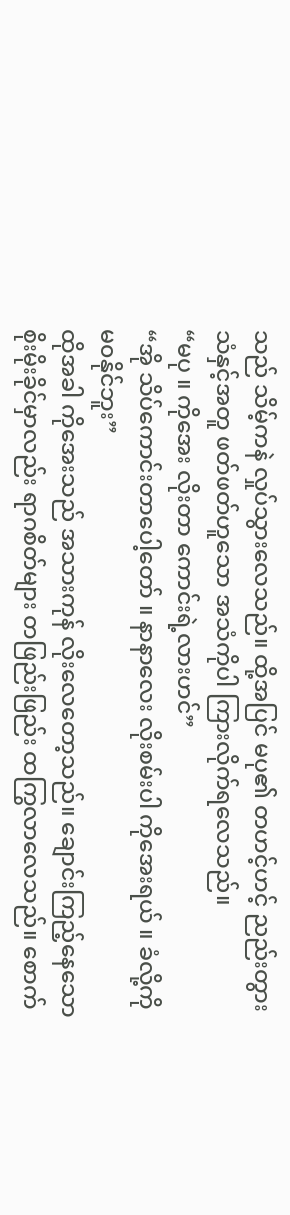သည် သိမ့်ကနဲ လှုပ်သွားလေသည်။ ထို့အပြင် မပု၏ တဟင့်ဟင့် ညည်းတွားသံနှင့်အတူ ဖတ်ဖတ်ဟူသော အသံကိုပါ ကြားလိုက်ရလေသည်။
“မပု ။ ကိုအေး လိုးတာ ကောင်းရဲ့လားဟင်”
“အို သိပ်ကောင်းတာပေါ့တော် ။ နာနာလေး လိုးစမ်းပါ ကိုအေးရယ် ။ ခံလို့ကို မ၀နိုင်ဘူး”
ထိုအခါ ကိုအေးသည် အသားကုန် လိုးလေတော့သည်။ ချောင်းကြည့်နေသော စိုးမိုးခိုင်မှာလည်း ရာဂစိတ်များ တဖြည်းဖြည်း ထကြွလာလေသည်။ စောက်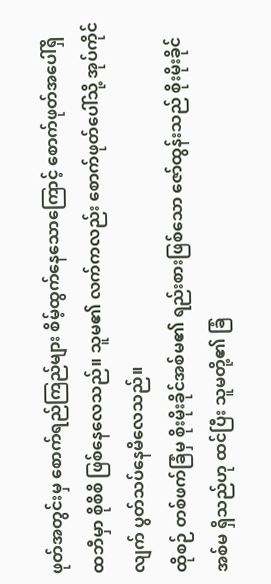ဖုတ်အတွင်းမှ စောက်ရည်ကြည်များ စိမ့်ထွက်နေသောကြောင့် စောက်ဖုတ်အပေါ်ရှိ ထဘီမှာ စိုစိစိ ဖြစ်နေလေသည်။ သူမ၏ လက်ကလည်း စောက်ဖုတ်ပေါ်သို့ အုပ်ကိုင်လျက် ပွတ်သပ်နေမိလေသည်။
ထိုစဉ် တစ်ဖက်ခြံမှ စိုးမိုးခိုင်အစ်မ၏ ရည်းစားဖြစ်သော ဇော်ထွန်းသည် စိုးမိုးခိုင်အစ်မ ရှိသည်ဟု ထင်ပြီး သူမတို့၏ ခြံ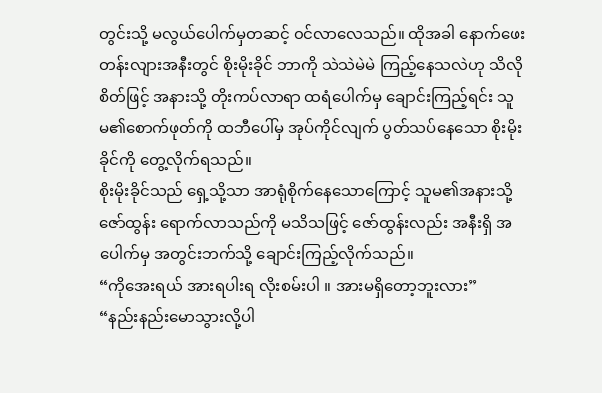တွင်းသို့ မလွယ်ပေါက်မှတဆင့် ၀င်လာလေသည်။ ထိုအခါ နောက်ဖေးတန်းလျားအနီးတွင် စိုးမိုးခိုင် ဘာကို သဲသဲမဲမဲ ကြည့်နေသလဲဟု သိလိုစိတ်ဖြင့် အနားသို့ တိုးကပ်လာရာ ထရံပေါက်မှ ချောင်းကြည့်ရင်း သူမ၏စောက်ဖုတ်ကို ထဘီပေါ်မှ အုပ်ကိုင်လျက် ပွတ်သပ်နေသော စိုးမိုးခိုင်ကို တွေ့လိုက်ရသည်။
စိုးမိုးခိုင်သည် ရှေ့သို့သာ အာရုံစိုက်နေသောကြောင့် သူမ၏အနားသို့ ဇော်ထွန်း ရောက်လာသည်ကို မသိသဖြင့် ဇော်ထွန်းလည်း အနီးရှိ အပေါက်မှ အတွင်းဘက်သို့ ချောင်းကြည့်လိုက်သည်။
“ကိုအေးရယ် အားရပါးရ လိုးစမ်းပါ ။ အားမရှိတော့ဘူးလား”
“နည်းနည်းမောသွားလို့ပါ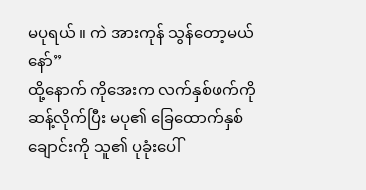မပုရယ် ။ ကဲ အားကုန် သွန်တော့မယ်နော်”
ထို့နောက် ကိုအေးက လက်နှစ်ဖက်ကို ဆန့်လိုက်ပြီး မပု၏ ခြေထောက်နှစ်ချောင်းကို သူ၏ ပုခုံးပေါ်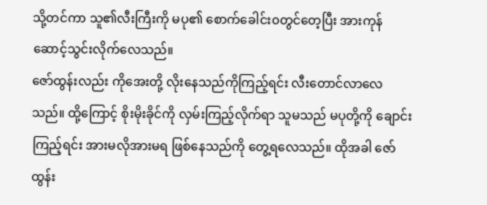သို့တင်ကာ သူ၏လီးကြီးကို မပု၏ စောက်ခေါင်း၀တွင်တေ့ပြီး အားကုန် ဆောင့်သွင်းလိုက်လေသည်။
ဇော်ထွန်းလည်း ကိုအေးတို့ လိုးနေသည်ကိုကြည့်ရင်း လီးတောင်လာလေသည်။ ထို့ကြောင့် စိုးမိုးခိုင်ကို လှမ်းကြည့်လိုက်ရာ သူမသည် မပုတို့ကို ချောင်းကြည့်ရင်း အားမလိုအားမရ ဖြစ်နေသည်ကို တွေ့ရလေသည်။ ထိုအခါ ဇော်ထွန်း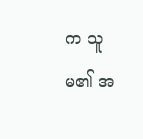က သူမ၏ အ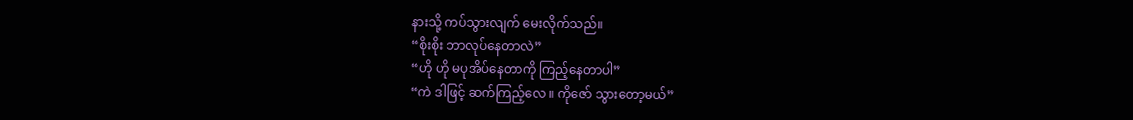နားသို့ ကပ်သွားလျက် မေးလိုက်သည်။
“စိုးစိုး ဘာလုပ်နေတာလဲ”
“ဟို ဟို မပုအိပ်နေတာကို ကြည့်နေတာပါ”
“ကဲ ဒါဖြင့် ဆက်ကြည့်လေ ။ ကိုဇော် သွားတော့မယ်”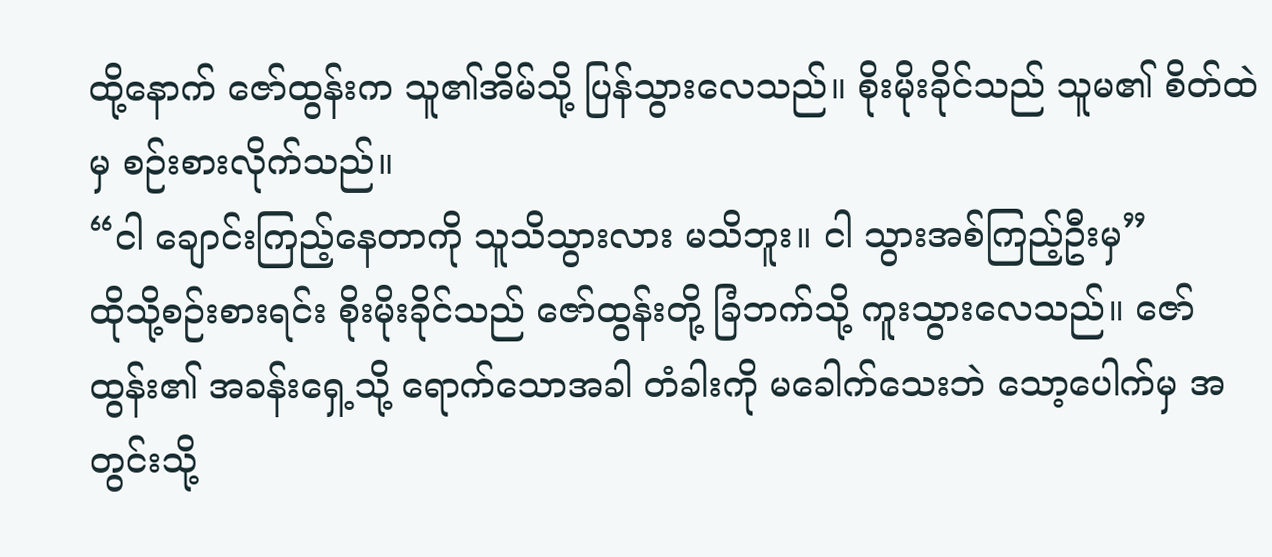ထို့နောက် ဇော်ထွန်းက သူ၏အိမ်သို့ ပြန်သွားလေသည်။ စိုးမိုးခိုင်သည် သူမ၏ စိတ်ထဲမှ စဉ်းစားလိုက်သည်။
“ငါ ချောင်းကြည့်နေတာကို သူသိသွားလား မသိဘူး။ ငါ သွားအစ်ကြည့်ဦးမှ”
ထိုသို့စဉ်းစားရင်း စိုးမိုးခိုင်သည် ဇော်ထွန်းတို့ ခြံဘက်သို့ ကူးသွားလေသည်။ ဇော်ထွန်း၏ အခန်းရှေ့သို့ ရောက်သောအခါ တံခါးကို မခေါက်သေးဘဲ သော့ပေါက်မှ အတွင်းသို့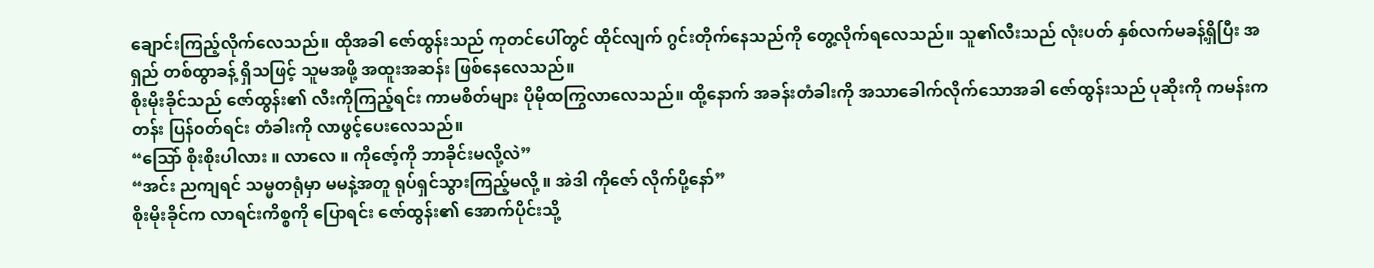ချောင်းကြည့်လိုက်လေသည်။ ထိုအခါ ဇော်ထွန်းသည် ကုတင်ပေါ်တွင် ထိုင်လျက် ဂွင်းတိုက်နေသည်ကို တွေ့လိုက်ရလေသည်။ သူ၏လီးသည် လုံးပတ် နှစ်လက်မခန့်ရှိပြီး အရှည် တစ်ထွာခန့် ရှိသဖြင့် သူမအဖို့ အထူးအဆန်း ဖြစ်နေလေသည်။
စိုးမိုးခိုင်သည် ဇော်ထွန်း၏ လီးကိုကြည့်ရင်း ကာမစိတ်များ ပိုမိုထကြွလာလေသည်။ ထို့နောက် အခန်းတံခါးကို အသာခေါက်လိုက်သောအခါ ဇော်ထွန်းသည် ပုဆိုးကို ကမန်းကတန်း ပြန်၀တ်ရင်း တံခါးကို လာဖွင့်ပေးလေသည်။
“သြော် စိုးစိုးပါလား ။ လာလေ ။ ကိုဇော့်ကို ဘာခိုင်းမလို့လဲ”
“အင်း ညကျရင် သမ္မတရုံမှာ မမနဲ့အတူ ရုပ်ရှင်သွားကြည့်မလို့ ။ အဲဒါ ကိုဇော် လိုက်ပို့နော်”
စိုးမိုးခိုင်က လာရင်းကိစ္စကို ပြောရင်း ဇော်ထွန်း၏ အောက်ပိုင်းသို့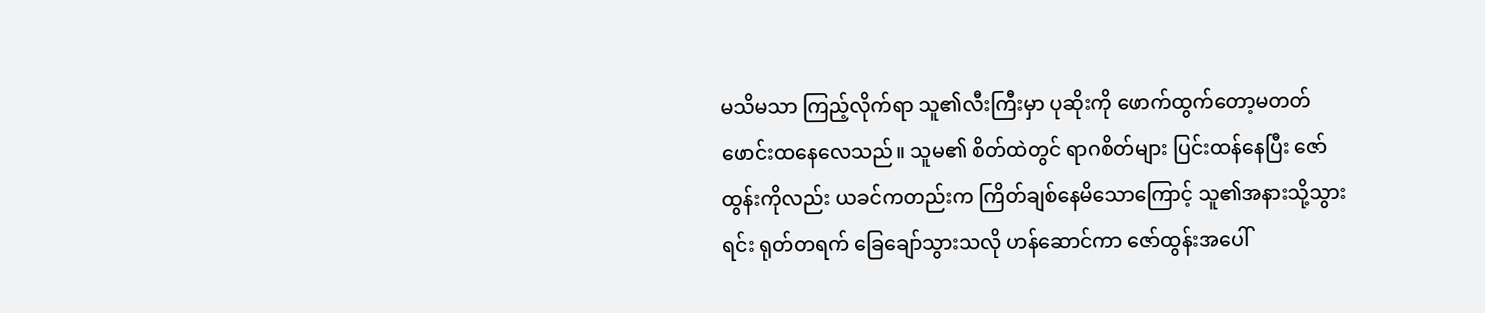မသိမသာ ကြည့်လိုက်ရာ သူ၏လီးကြီးမှာ ပုဆိုးကို ဖောက်ထွက်တော့မတတ် ဖောင်းထနေလေသည်။ သူမ၏ စိတ်ထဲတွင် ရာဂစိတ်များ ပြင်းထန်နေပြီး ဇော်ထွန်းကိုလည်း ယခင်ကတည်းက ကြိတ်ချစ်နေမိသောကြောင့် သူ၏အနားသို့သွားရင်း ရုတ်တရက် ခြေချော်သွားသလို ဟန်ဆောင်ကာ ဇော်ထွန်းအပေါ်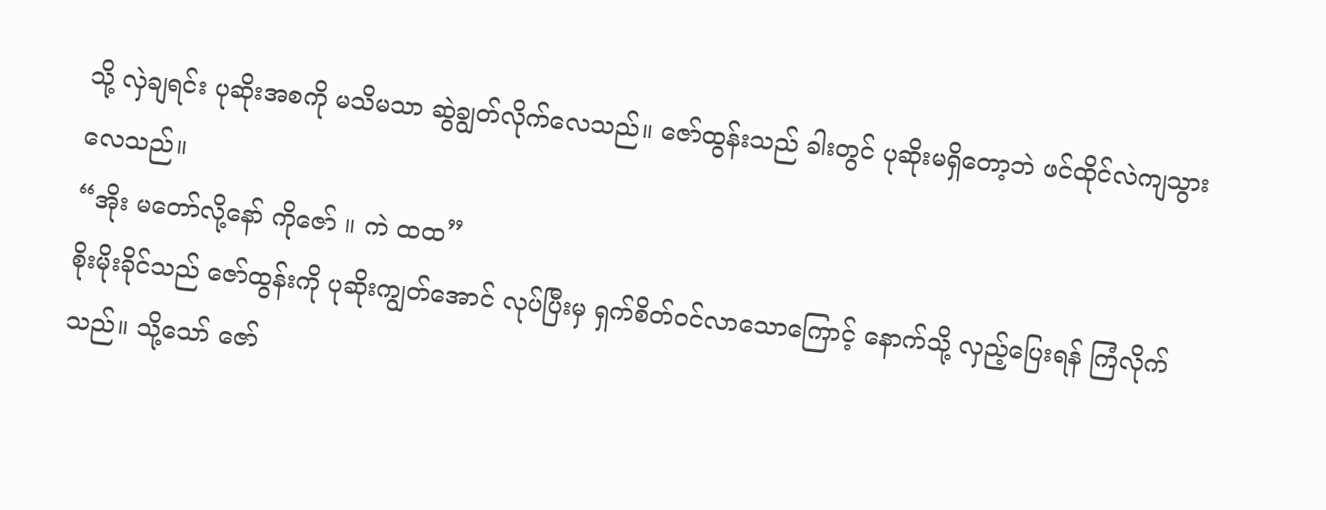သို့ လှဲချရင်း ပုဆိုးအစကို မသိမသာ ဆွဲချွတ်လိုက်လေသည်။ ဇော်ထွန်းသည် ခါးတွင် ပုဆိုးမရှိတော့ဘဲ ဖင်ထိုင်လဲကျသွားလေသည်။
“အိုး မတော်လို့နော် ကိုဇော် ။ ကဲ ထထ”
စိုးမိုးခိုင်သည် ဇော်ထွန်းကို ပုဆိုးကျွတ်အောင် လုပ်ပြီးမှ ရှက်စိတ်၀င်လာသောကြောင့် နောက်သို့ လှည့်ပြေးရန် ကြံလိုက်သည်။ သို့သော် ဇော်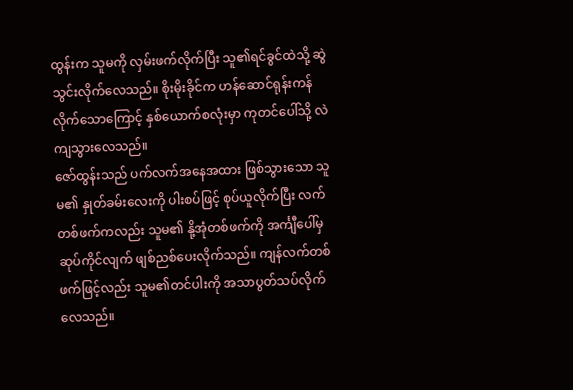ထွန်းက သူမကို လှမ်းဖက်လိုက်ပြီး သူ၏ရင်ခွင်ထဲသို့ ဆွဲသွင်းလိုက်လေသည်။ စိုးမိုးခိုင်က ဟန်ဆောင်ရုန်းကန်လိုက်သောကြောင့် နှစ်ယောက်စလုံးမှာ ကုတင်ပေါ်သို့ လဲကျသွားလေသည်။
ဇော်ထွန်းသည် ပက်လက်အနေအထား ဖြစ်သွားသော သူမ၏ နှုတ်ခမ်းလေးကို ပါးစပ်ဖြင့် စုပ်ယူလိုက်ပြီး လက်တစ်ဖက်ကလည်း သူမ၏ နို့အုံတစ်ဖက်ကို အင်္ကျီပေါ်မှ ဆုပ်ကိုင်လျက် ဖျစ်ညစ်ပေးလိုက်သည်။ ကျန်လက်တစ်ဖက်ဖြင့်လည်း သူမ၏တင်ပါးကို အသာပွတ်သပ်လိုက်လေသည်။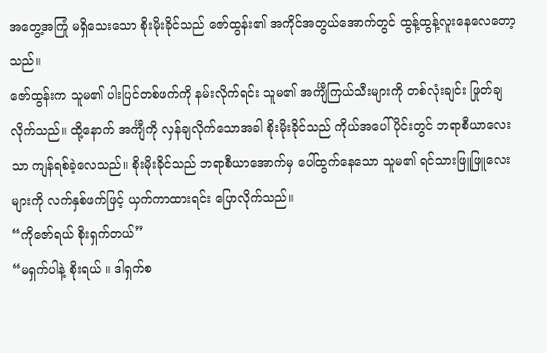အတွေ့အကြုံ မရှိသေးသော စိုးမိုးခိုင်သည် ဇော်ထွန်း၏ အကိုင်အတွယ်အောက်တွင် ထွန့်ထွန့်လူးနေလေတော့သည်။
ဇော်ထွန်းက သူမ၏ ပါးပြင်တစ်ဖက်ကို နမ်းလိုက်ရင်း သူမ၏ အင်္ကျီကြယ်သီးများကို တစ်လုံးချင်း ဖြုတ်ချလိုက်သည်။ ထို့နောက် အင်္ကျီကို လှန်ချလိုက်သောအခါ စိုးမိုးခိုင်သည် ကိုယ်အပေါ်ပိုင်းတွင် ဘရာစီယာလေးသာ ကျန်ရစ်ခဲ့လေသည်။ စိုးမိုးခိုင်သည် ဘရာစီယာအောက်မှ ပေါ်ထွက်နေသော သူမ၏ ရင်သားဖြူဖြူလေးများကို လက်နှစ်ဖက်ဖြင့် ယှက်ကာထားရင်း ပြောလိုက်သည်။
“ကိုဇော်ရယ် စိုးရှက်တယ်”
“မရှက်ပါနဲ့ စိုးရယ် ။ ဒါရှက်စ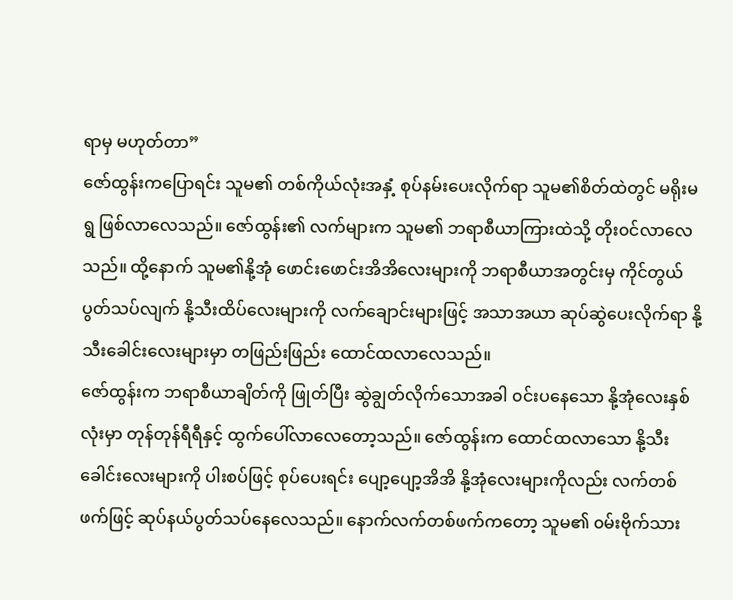ရာမှ မဟုတ်တာ”
ဇော်ထွန်းကပြောရင်း သူမ၏ တစ်ကိုယ်လုံးအနှံ့ စုပ်နမ်းပေးလိုက်ရာ သူမ၏စိတ်ထဲတွင် မရိုးမရွ ဖြစ်လာလေသည်။ ဇော်ထွန်း၏ လက်များက သူမ၏ ဘရာစီယာကြားထဲသို့ တိုး၀င်လာလေသည်။ ထို့နောက် သူမ၏နို့အုံ ဖောင်းဖောင်းအိအိလေးများကို ဘရာစီယာအတွင်းမှ ကိုင်တွယ် ပွတ်သပ်လျက် နို့သီးထိပ်လေးများကို လက်ချောင်းများဖြင့် အသာအယာ ဆုပ်ဆွဲပေးလိုက်ရာ နို့သီးခေါင်းလေးများမှာ တဖြည်းဖြည်း ထောင်ထလာလေသည်။
ဇော်ထွန်းက ဘရာစီယာချိတ်ကို ဖြုတ်ပြီး ဆွဲချွတ်လိုက်သောအခါ ၀င်းပနေသော နို့အုံလေးနှစ်လုံးမှာ တုန်တုန်ရီရီနှင့် ထွက်ပေါ်လာလေတော့သည်။ ဇော်ထွန်းက ထောင်ထလာသော နို့သီးခေါင်းလေးများကို ပါးစပ်ဖြင့် စုပ်ပေးရင်း ပျော့ပျော့အိအိ နို့အုံလေးများကိုလည်း လက်တစ်ဖက်ဖြင့် ဆုပ်နယ်ပွတ်သပ်နေလေသည်။ နောက်လက်တစ်ဖက်ကတော့ သူမ၏ ၀မ်းဗိုက်သား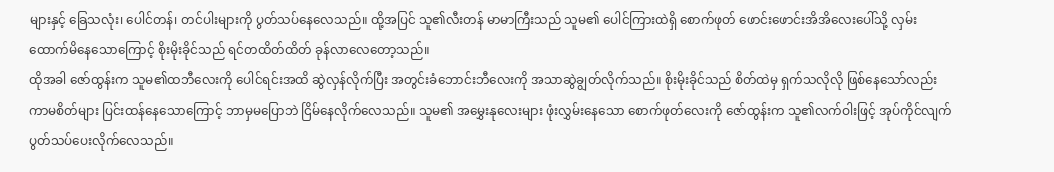များနှင့် ခြေသလုံး၊ ပေါင်တန်၊ တင်ပါးများကို ပွတ်သပ်နေလေသည်။ ထို့အပြင် သူ၏လီးတန် မာမာကြီးသည် သူမ၏ ပေါင်ကြားထဲရှိ စောက်ဖုတ် ဖောင်းဖောင်းအိအိလေးပေါ်သို့ လှမ်းထောက်မိနေသောကြောင့် စိုးမိုးခိုင်သည် ရင်တထိတ်ထိတ် ခုန်လာလေတော့သည်။
ထိုအခါ ဇော်ထွန်းက သူမ၏ထဘီလေးကို ပေါင်ရင်းအထိ ဆွဲလှန်လိုက်ပြီး အတွင်းခံဘောင်းဘီလေးကို အသာဆွဲချွတ်လိုက်သည်။ စိုးမိုးခိုင်သည် စိတ်ထဲမှ ရှက်သလိုလို ဖြစ်နေသော်လည်း ကာမစိတ်များ ပြင်းထန်နေသောကြောင့် ဘာမှမပြောဘဲ ငြိမ်နေလိုက်လေသည်။ သူမ၏ အမွှေးနုလေးများ ဖုံးလွှမ်းနေသော စောက်ဖုတ်လေးကို ဇော်ထွန်းက သူ၏လက်ဝါးဖြင့် အုပ်ကိုင်လျက် ပွတ်သပ်ပေးလိုက်လေသည်။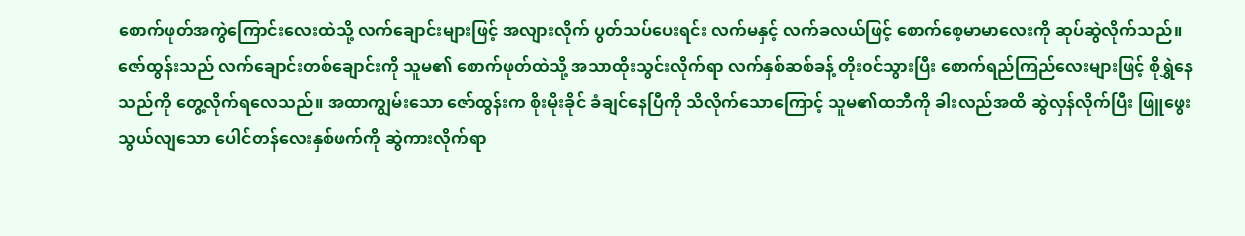စောက်ဖုတ်အကွဲကြောင်းလေးထဲသို့ လက်ချောင်းများဖြင့် အလျားလိုက် ပွတ်သပ်ပေးရင်း လက်မနှင့် လက်ခလယ်ဖြင့် စောက်စေ့မာမာလေးကို ဆုပ်ဆွဲလိုက်သည်။
ဇော်ထွန်းသည် လက်ချောင်းတစ်ချောင်းကို သူမ၏ စောက်ဖုတ်ထဲသို့ အသာထိုးသွင်းလိုက်ရာ လက်နှစ်ဆစ်ခန့် တိုး၀င်သွားပြီး စောက်ရည်ကြည်လေးများဖြင့် စိုရွှဲနေသည်ကို တွေ့လိုက်ရလေသည်။ အထာကျွမ်းသော ဇော်ထွန်းက စိုးမိုးခိုင် ခံချင်နေပြီကို သိလိုက်သောကြောင့် သူမ၏ထဘီကို ခါးလည်အထိ ဆွဲလှန်လိုက်ပြီး ဖြူဖွေးသွယ်လျသော ပေါင်တန်လေးနှစ်ဖက်ကို ဆွဲကားလိုက်ရာ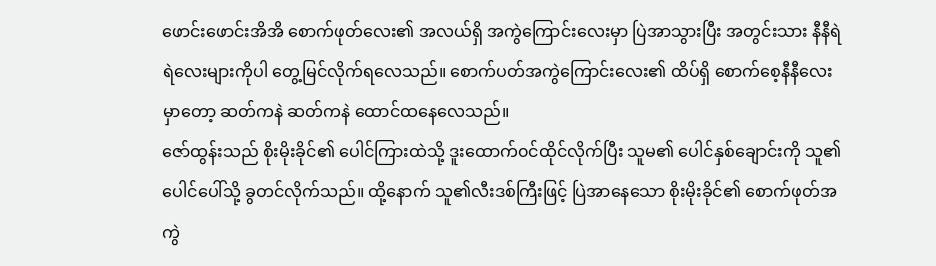ဖောင်းဖောင်းအိအိ စောက်ဖုတ်လေး၏ အလယ်ရှိ အကွဲကြောင်းလေးမှာ ပြဲအာသွားပြီး အတွင်းသား နီနီရဲရဲလေးများကိုပါ တွေ့မြင်လိုက်ရလေသည်။ စောက်ပတ်အကွဲကြောင်းလေး၏ ထိပ်ရှိ စောက်စေ့နီနီလေးမှာတော့ ဆတ်ကနဲ ဆတ်ကနဲ ထောင်ထနေလေသည်။
ဇော်ထွန်းသည် စိုးမိုးခိုင်၏ ပေါင်ကြားထဲသို့ ဒူးထောက်၀င်ထိုင်လိုက်ပြီး သူမ၏ ပေါင်နှစ်ချောင်းကို သူ၏ပေါင်ပေါ်သို့ ခွတင်လိုက်သည်။ ထို့နောက် သူ၏လီးဒစ်ကြီးဖြင့် ပြဲအာနေသော စိုးမိုးခိုင်၏ စောက်ဖုတ်အကွဲ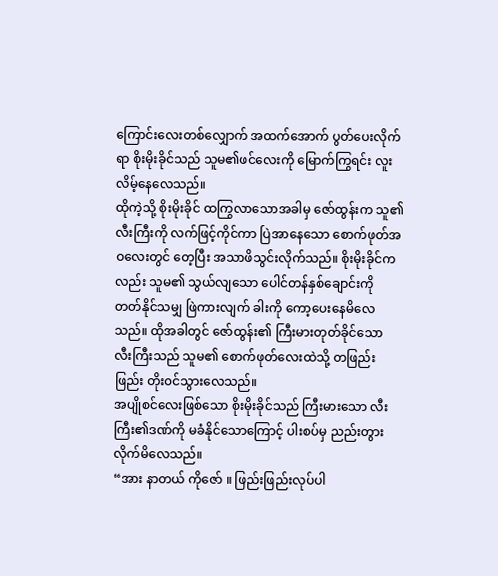ကြောင်းလေးတစ်လျှောက် အထက်အောက် ပွတ်ပေးလိုက်ရာ စိုးမိုးခိုင်သည် သူမ၏ဖင်လေးကို မြောက်ကြွရင်း လူးလိမ့်နေလေသည်။
ထိုကဲ့သို့ စိုးမိုးခိုင် ထကြွလာသောအခါမှ ဇော်ထွန်းက သူ၏လီးကြီးကို လက်ဖြင့်ကိုင်ကာ ပြဲအာနေသော စောက်ဖုတ်အဝလေးတွင် တေ့ပြီး အသာဖိသွင်းလိုက်သည်။ စိုးမိုးခိုင်ကလည်း သူမ၏ သွယ်လျသော ပေါင်တန်နှစ်ချောင်းကို တတ်နိုင်သမျှ ဖြဲကားလျက် ခါးကို ကော့ပေးနေမိလေသည်။ ထိုအခါတွင် ဇော်ထွန်း၏ ကြီးမားတုတ်ခိုင်သော လီးကြီးသည် သူမ၏ စောက်ဖုတ်လေးထဲသို့ တဖြည်းဖြည်း တိုး၀င်သွားလေသည်။
အပျိုစင်လေးဖြစ်သော စိုးမိုးခိုင်သည် ကြီးမားသော လီးကြီး၏ဒဏ်ကို မခံနိုင်သောကြောင့် ပါးစပ်မှ ညည်းတွားလိုက်မိလေသည်။
“အား နာတယ် ကိုဇော် ။ ဖြည်းဖြည်းလုပ်ပါ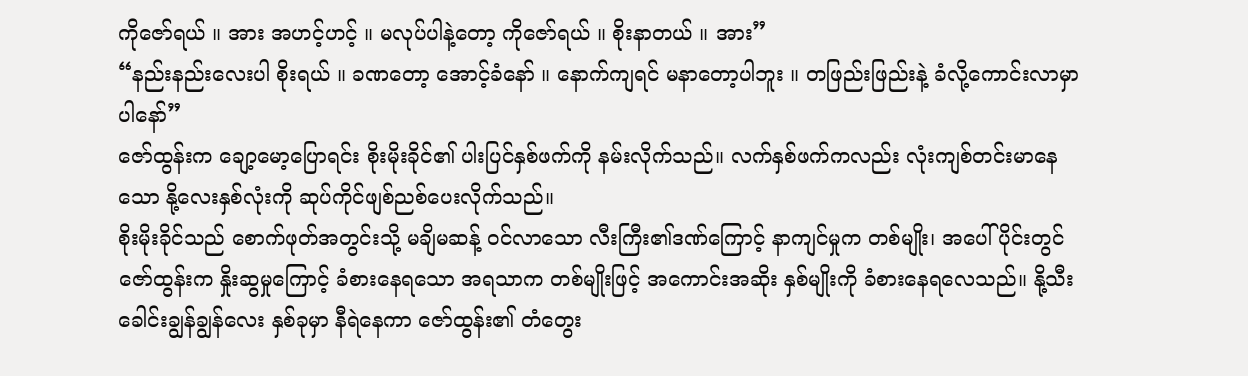ကိုဇော်ရယ် ။ အား အဟင့်ဟင့် ။ မလုပ်ပါနဲ့တော့ ကိုဇော်ရယ် ။ စိုးနာတယ် ။ အား”
“နည်းနည်းလေးပါ စိုးရယ် ။ ခဏတော့ အောင့်ခံနော် ။ နောက်ကျရင် မနာတော့ပါဘူး ။ တဖြည်းဖြည်းနဲ့ ခံလို့ကောင်းလာမှာပါနော်”
ဇော်ထွန်းက ချော့မော့ပြောရင်း စိုးမိုးခိုင်၏ ပါးပြင်နှစ်ဖက်ကို နမ်းလိုက်သည်။ လက်နှစ်ဖက်ကလည်း လုံးကျစ်တင်းမာနေသော နို့လေးနှစ်လုံးကို ဆုပ်ကိုင်ဖျစ်ညစ်ပေးလိုက်သည်။
စိုးမိုးခိုင်သည် စောက်ဖုတ်အတွင်းသို့ မချိမဆန့် ၀င်လာသော လီးကြီး၏ဒဏ်ကြောင့် နာကျင်မှုက တစ်မျိုး၊ အပေါ်ပိုင်းတွင် ဇော်ထွန်းက နှိုးဆွမှုကြောင့် ခံစားနေရသော အရသာက တစ်မျိုးဖြင့် အကောင်းအဆိုး နှစ်မျိုးကို ခံစားနေရလေသည်။ နို့သီးခေါင်းချွန်ချွန်လေး နှစ်ခုမှာ နီရဲနေကာ ဇော်ထွန်း၏ တံတွေး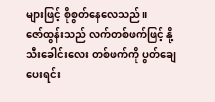များဖြင့် စိုစွတ်နေလေသည်။
ဇော်ထွန်းသည် လက်တစ်ဖက်ဖြင့် နို့သီးခေါင်းလေး တစ်ဖက်ကို ပွတ်ချေပေးရင်း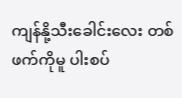ကျန်နို့သီးခေါင်းလေး တစ်ဖက်ကိုမူ ပါးစပ်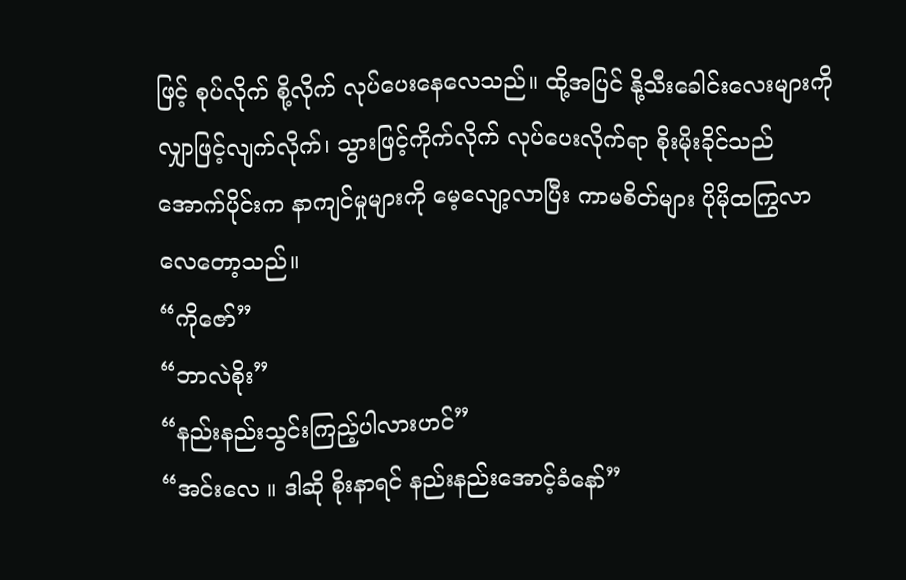ဖြင့် စုပ်လိုက် စို့လိုက် လုပ်ပေးနေလေသည်။ ထို့အပြင် နို့သီးခေါင်းလေးများကို လျှာဖြင့်လျက်လိုက်၊ သွားဖြင့်ကိုက်လိုက် လုပ်ပေးလိုက်ရာ စိုးမိုးခိုင်သည် အောက်ပိုင်းက နာကျင်မှုများကို မေ့လျော့လာပြီး ကာမစိတ်များ ပိုမိုထကြွလာလေတော့သည်။
“ကိုဇော်”
“ဘာလဲစိုး”
“နည်းနည်းသွင်းကြည့်ပါလားဟင်”
“အင်းလေ ။ ဒါဆို စိုးနာရင် နည်းနည်းအောင့်ခံနော်”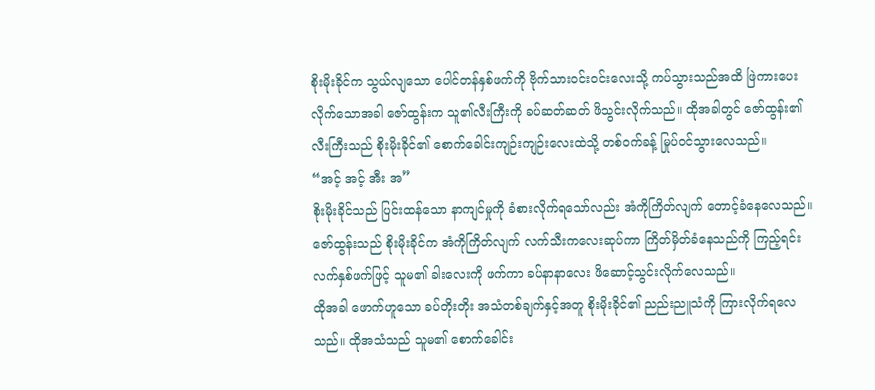စိုးမိုးခိုင်က သွယ်လျသော ပေါင်တန်နှစ်ဖက်ကို ဗိုက်သား၀င်း၀င်းလေးသို့ ကပ်သွားသည်အထိ ဖြဲကားပေးလိုက်သောအခါ ဇော်ထွန်းက သူ၏လီးကြီးကို ခပ်ဆတ်ဆတ် ဖိသွင်းလိုက်သည်။ ထိုအခါတွင် ဇော်ထွန်း၏ လီးကြီးသည် စိုးမိုးခိုင်၏ စောက်ခေါင်းကျဉ်းကျဉ်းလေးထဲသို့ တစ်၀က်ခန့် မြုပ်၀င်သွားလေသည်။
“အင့် အင့် အီး အ”
စိုးမိုးခိုင်သည် ပြင်းထန်သော နာကျင်မှုကို ခံစားလိုက်ရသော်လည်း အံကိုကြိတ်လျက် တောင့်ခံနေလေသည်။ ဇော်ထွန်းသည် စိုးမိုးခိုင်က အံကိုကြိတ်လျက် လက်သီးကလေးဆုပ်ကာ ကြိတ်မှိတ်ခံနေသည်ကို ကြည့်ရင်း လက်နှစ်ဖက်ဖြင့် သူမ၏ ခါးလေးကို ဖက်ကာ ခပ်နာနာလေး ဖိဆောင့်သွင်းလိုက်လေသည်။
ထိုအခါ ဖောက်ဟူသော ခပ်တိုးတိုး အသံတစ်ချက်နှင့်အတူ စိုးမိုးခိုင်၏ ညည်းညူသံကို ကြားလိုက်ရလေသည်။ ထိုအသံသည် သူမ၏ စောက်ခေါင်း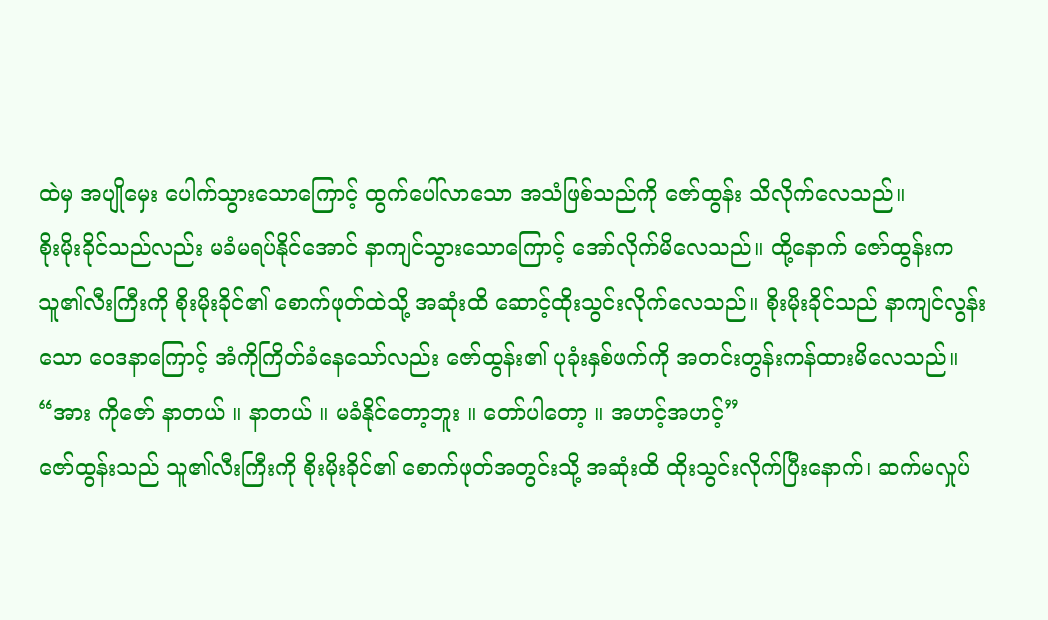ထဲမှ အပျိုမှေး ပေါက်သွားသောကြောင့် ထွက်ပေါ်လာသော အသံဖြစ်သည်ကို ဇော်ထွန်း သိလိုက်လေသည်။
စိုးမိုးခိုင်သည်လည်း မခံမရပ်နိုင်အောင် နာကျင်သွားသောကြောင့် အော်လိုက်မိလေသည်။ ထို့နောက် ဇော်ထွန်းက သူ၏လီးကြီးကို စိုးမိုးခိုင်၏ စောက်ဖုတ်ထဲသို့ အဆုံးထိ ဆောင့်ထိုးသွင်းလိုက်လေသည်။ စိုးမိုးခိုင်သည် နာကျင်လွန်းသော ဝေဒနာကြောင့် အံကိုကြိတ်ခံနေသော်လည်း ဇော်ထွန်း၏ ပုခုံးနှစ်ဖက်ကို အတင်းတွန်းကန်ထားမိလေသည်။
“အား ကိုဇော် နာတယ် ။ နာတယ် ။ မခံနိုင်တော့ဘူး ။ တော်ပါတော့ ။ အဟင့်အဟင့်”
ဇော်ထွန်းသည် သူ၏လီးကြီးကို စိုးမိုးခိုင်၏ စောက်ဖုတ်အတွင်းသို့ အဆုံးထိ ထိုးသွင်းလိုက်ပြီးနောက်၊ ဆက်မလှုပ်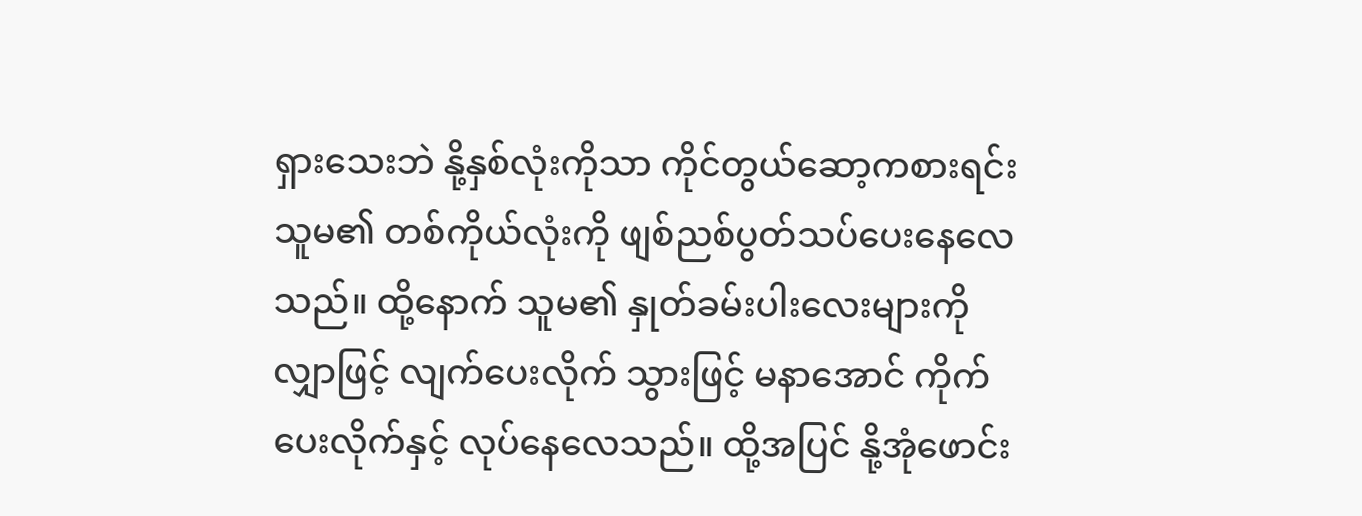ရှားသေးဘဲ နို့နှစ်လုံးကိုသာ ကိုင်တွယ်ဆော့ကစားရင်း သူမ၏ တစ်ကိုယ်လုံးကို ဖျစ်ညစ်ပွတ်သပ်ပေးနေလေသည်။ ထို့နောက် သူမ၏ နှုတ်ခမ်းပါးလေးများကို လျှာဖြင့် လျက်ပေးလိုက် သွားဖြင့် မနာအောင် ကိုက်ပေးလိုက်နှင့် လုပ်နေလေသည်။ ထို့အပြင် နို့အုံဖောင်း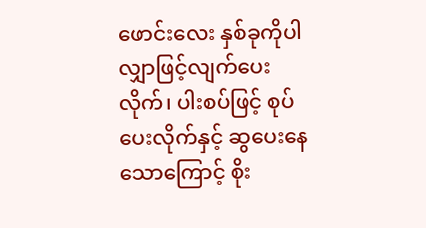ဖောင်းလေး နှစ်ခုကိုပါ လျှာဖြင့်လျက်ပေးလိုက်၊ ပါးစပ်ဖြင့် စုပ်ပေးလိုက်နှင့် ဆွပေးနေသောကြောင့် စိုး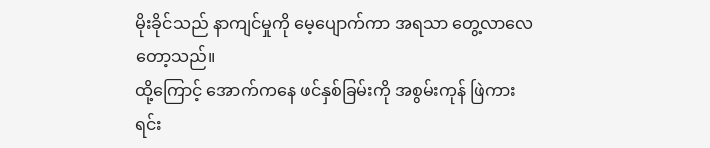မိုးခိုင်သည် နာကျင်မှုကို မေ့ပျောက်ကာ အရသာ တွေ့လာလေတော့သည်။
ထို့ကြောင့် အောက်ကနေ ဖင်နှစ်ခြမ်းကို အစွမ်းကုန် ဖြဲကားရင်း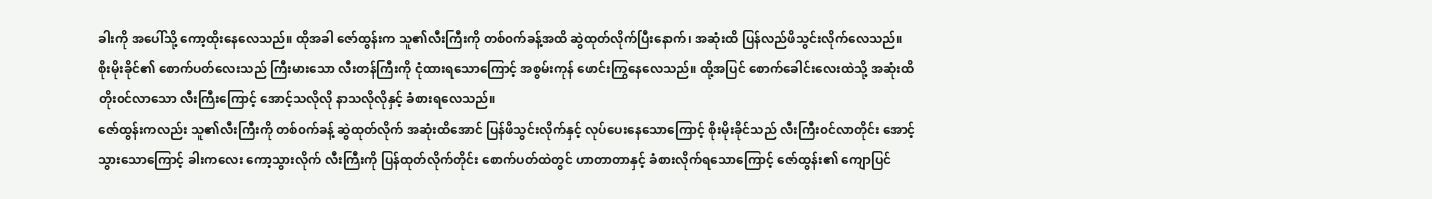ခါးကို အပေါ်သို့ ကော့ထိုးနေလေသည်။ ထိုအခါ ဇော်ထွန်းက သူ၏လီးကြီးကို တစ်၀က်ခန့်အထိ ဆွဲထုတ်လိုက်ပြီးနောက်၊ အဆုံးထိ ပြန်လည်ဖိသွင်းလိုက်လေသည်။ စိုးမိုးခိုင်၏ စောက်ပတ်လေးသည် ကြီးမားသော လီးတန်ကြီးကို ငုံထားရသောကြောင့် အစွမ်းကုန် ဖောင်းကြွနေလေသည်။ ထို့အပြင် စောက်ခေါင်းလေးထဲသို့ အဆုံးထိ တိုး၀င်လာသော လီးကြီးကြောင့် အောင့်သလိုလို နာသလိုလိုနှင့် ခံစားရလေသည်။
ဇော်ထွန်းကလည်း သူ၏လီးကြီးကို တစ်၀က်ခန့် ဆွဲထုတ်လိုက် အဆုံးထိအောင် ပြန်ဖိသွင်းလိုက်နှင့် လုပ်ပေးနေသောကြောင့် စိုးမိုးခိုင်သည် လီးကြီး၀င်လာတိုင်း အောင့်သွားသောကြောင့် ခါးကလေး ကော့သွားလိုက် လီးကြီးကို ပြန်ထုတ်လိုက်တိုင်း စောက်ပတ်ထဲတွင် ဟာတာတာနှင့် ခံစားလိုက်ရသောကြောင့် ဇော်ထွန်း၏ ကျောပြင်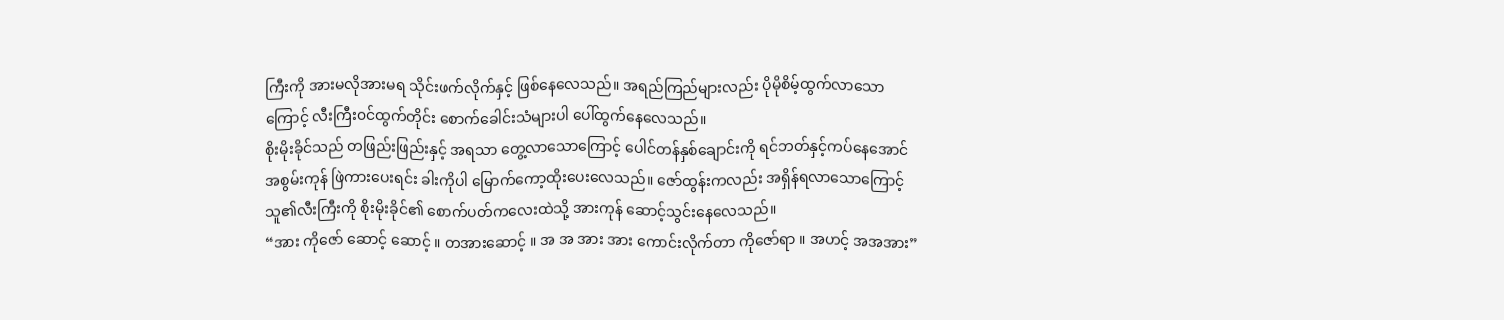ကြီးကို အားမလိုအားမရ သိုင်းဖက်လိုက်နှင့် ဖြစ်နေလေသည်။ အရည်ကြည်များလည်း ပိုမိုစိမ့်ထွက်လာသောကြောင့် လီးကြီး၀င်ထွက်တိုင်း စောက်ခေါင်းသံများပါ ပေါ်ထွက်နေလေသည်။
စိုးမိုးခိုင်သည် တဖြည်းဖြည်းနှင့် အရသာ တွေ့လာသောကြောင့် ပေါင်တန်နှစ်ချောင်းကို ရင်ဘတ်နှင့်ကပ်နေအောင် အစွမ်းကုန် ဖြဲကားပေးရင်း ခါးကိုပါ မြောက်ကော့ထိုးပေးလေသည်။ ဇော်ထွန်းကလည်း အရှိန်ရလာသောကြောင့် သူ၏လီးကြီးကို စိုးမိုးခိုင်၏ စောက်ပတ်ကလေးထဲသို့ အားကုန် ဆောင့်သွင်းနေလေသည်။
“အား ကိုဇော် ဆောင့် ဆောင့် ။ တအားဆောင့် ။ အ အ အား အား ကောင်းလိုက်တာ ကိုဇော်ရာ ။ အဟင့် အအအား”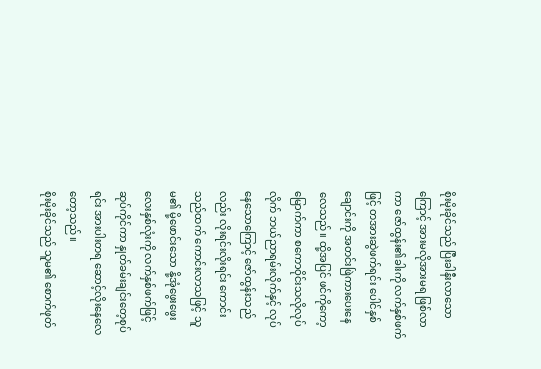စိုးမိုးခိုင်သည် ပြီးခါနီးလာသောကြောင့် အားမလိုအားမရ ဖြစ်လာကာ ဇော်ထွန်း၏ခါးကို လက်နှစ်ဖက်ဖြင့် တအားဆွဲဖက်ရင်း ပေါင်နှစ်ချောင်းကို အတင်းဖြဲကားပေးနေလေသည်။ ထို့အပြင် ဖင်ကိုကော့မြောက်ကာ စကောဝိုင်းသလိုလုပ်လိုက် ဘယ်ညာရမ်းလိုက်နှင့် လုပ်နေသောကြောင့် ဇော်ထွန်းသည်လည်း လိုးရင်းလိုးရင်း ကောင်းသည်ထက် ကောင်းလာသဖြင့် သူမ၏ မို့ဖောင်းသော နို့အုံဖွေးဖွေးလေးနှစ်လုံးကို လက်နှစ်ဖက်ဖြင့် ဆုပ်ကိုင်ကာ နှုတ်ခမ်းချင်းတေ့စုပ်ရင်း အားပါးတရ ဆောင့်လိုးနေလေတော့သည်။
စိုးမိုးခိုင်သည် သူမ၏ စောက်ဖုတ်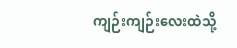ကျဉ်းကျဉ်းလေးထဲသို့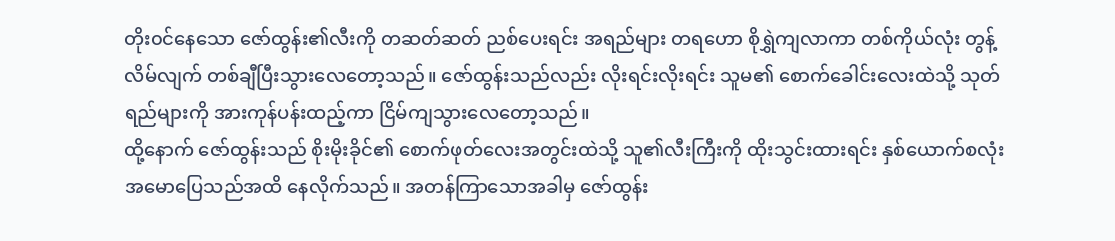တိုး၀င်နေသော ဇော်ထွန်း၏လီးကို တဆတ်ဆတ် ညစ်ပေးရင်း အရည်များ တရဟော စိုရွှဲကျလာကာ တစ်ကိုယ်လုံး တွန့်လိမ်လျက် တစ်ချီပြီးသွားလေတော့သည်။ ဇော်ထွန်းသည်လည်း လိုးရင်းလိုးရင်း သူမ၏ စောက်ခေါင်းလေးထဲသို့ သုတ်ရည်များကို အားကုန်ပန်းထည့်ကာ ငြိမ်ကျသွားလေတော့သည်။
ထို့နောက် ဇော်ထွန်းသည် စိုးမိုးခိုင်၏ စောက်ဖုတ်လေးအတွင်းထဲသို့ သူ၏လီးကြီးကို ထိုးသွင်းထားရင်း နှစ်ယောက်စလုံး အမောပြေသည်အထိ နေလိုက်သည်။ အတန်ကြာသောအခါမှ ဇော်ထွန်း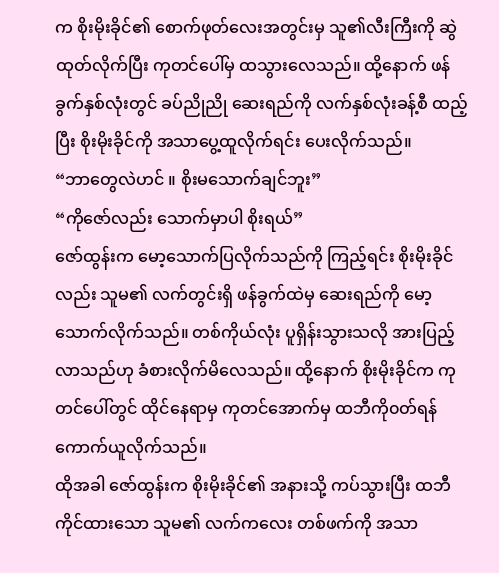က စိုးမိုးခိုင်၏ စောက်ဖုတ်လေးအတွင်းမှ သူ၏လီးကြီးကို ဆွဲထုတ်လိုက်ပြီး ကုတင်ပေါ်မှ ထသွားလေသည်။ ထို့နောက် ဖန်ခွက်နှစ်လုံးတွင် ခပ်ညိုညို ဆေးရည်ကို လက်နှစ်လုံးခန့်စီ ထည့်ပြီး စိုးမိုးခိုင်ကို အသာပွေ့ထူလိုက်ရင်း ပေးလိုက်သည်။
“ဘာတွေလဲဟင် ။ စိုးမသောက်ချင်ဘူး”
“ကိုဇော်လည်း သောက်မှာပါ စိုးရယ်”
ဇော်ထွန်းက မော့သောက်ပြလိုက်သည်ကို ကြည့်ရင်း စိုးမိုးခိုင်လည်း သူမ၏ လက်တွင်းရှိ ဖန်ခွက်ထဲမှ ဆေးရည်ကို မော့သောက်လိုက်သည်။ တစ်ကိုယ်လုံး ပူရှိန်းသွားသလို အားပြည့်လာသည်ဟု ခံစားလိုက်မိလေသည်။ ထို့နောက် စိုးမိုးခိုင်က ကုတင်ပေါ်တွင် ထိုင်နေရာမှ ကုတင်အောက်မှ ထဘီကို၀တ်ရန် ကောက်ယူလိုက်သည်။
ထိုအခါ ဇော်ထွန်းက စိုးမိုးခိုင်၏ အနားသို့ ကပ်သွားပြီး ထဘီကိုင်ထားသော သူမ၏ လက်ကလေး တစ်ဖက်ကို အသာ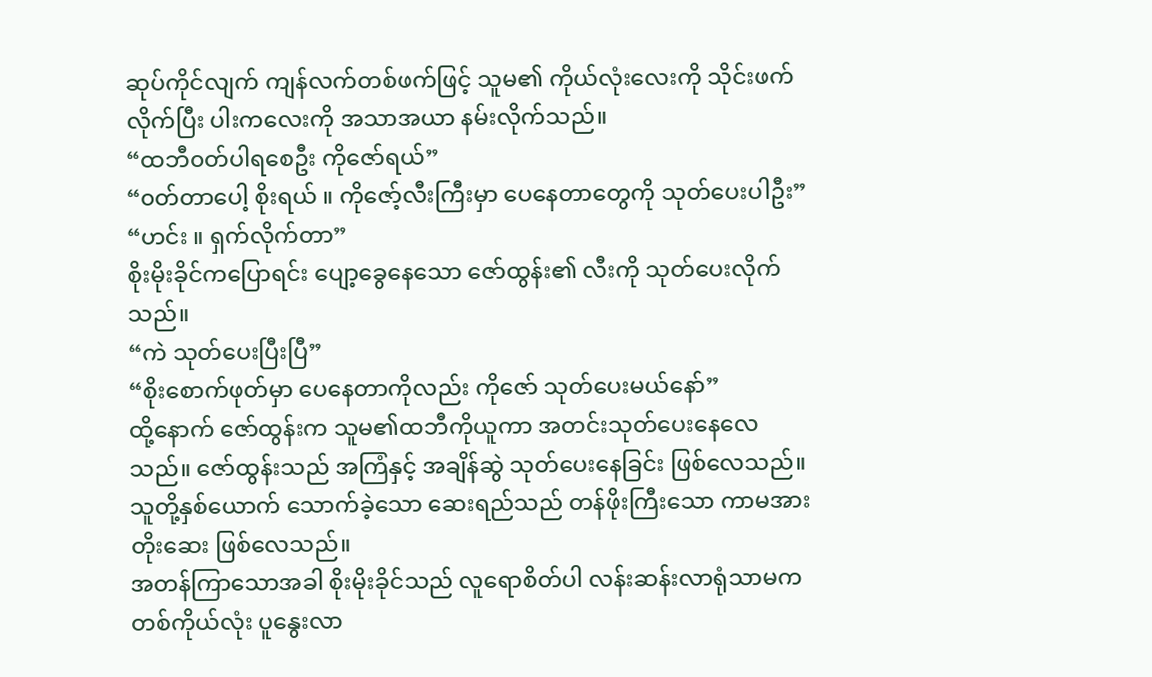ဆုပ်ကိုင်လျက် ကျန်လက်တစ်ဖက်ဖြင့် သူမ၏ ကိုယ်လုံးလေးကို သိုင်းဖက်လိုက်ပြီး ပါးကလေးကို အသာအယာ နမ်းလိုက်သည်။
“ထဘီ၀တ်ပါရစေဦး ကိုဇော်ရယ်”
“၀တ်တာပေါ့ စိုးရယ် ။ ကိုဇော့်လီးကြီးမှာ ပေနေတာတွေကို သုတ်ပေးပါဦး”
“ဟင်း ။ ရှက်လိုက်တာ”
စိုးမိုးခိုင်ကပြောရင်း ပျော့ခွေနေသော ဇော်ထွန်း၏ လီးကို သုတ်ပေးလိုက်သည်။
“ကဲ သုတ်ပေးပြီးပြီ”
“စိုးစောက်ဖုတ်မှာ ပေနေတာကိုလည်း ကိုဇော် သုတ်ပေးမယ်နော်”
ထို့နောက် ဇော်ထွန်းက သူမ၏ထဘီကိုယူကာ အတင်းသုတ်ပေးနေလေသည်။ ဇော်ထွန်းသည် အကြံနှင့် အချိန်ဆွဲ သုတ်ပေးနေခြင်း ဖြစ်လေသည်။ သူတို့နှစ်ယောက် သောက်ခဲ့သော ဆေးရည်သည် တန်ဖိုးကြီးသော ကာမအားတိုးဆေး ဖြစ်လေသည်။
အတန်ကြာသောအခါ စိုးမိုးခိုင်သည် လူရောစိတ်ပါ လန်းဆန်းလာရုံသာမက တစ်ကိုယ်လုံး ပူနွေးလာ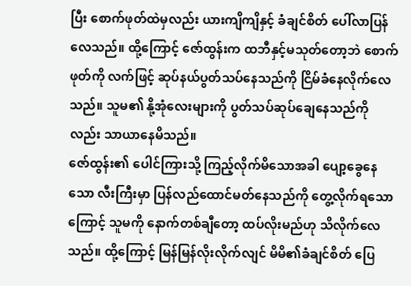ပြီး စောက်ဖုတ်ထဲမှလည်း ယားကျိကျိနှင့် ခံချင်စိတ် ပေါ်လာပြန်လေသည်။ ထို့ကြောင့် ဇော်ထွန်းက ထဘီနှင့်မသုတ်တော့ဘဲ စောက်ဖုတ်ကို လက်ဖြင့် ဆုပ်နယ်ပွတ်သပ်နေသည်ကို ငြိမ်ခံနေလိုက်လေသည်။ သူမ၏ နို့အုံလေးများကို ပွတ်သပ်ဆုပ်ချေနေသည်ကိုလည်း သာယာနေမိသည်။
ဇော်ထွန်း၏ ပေါင်ကြားသို့ ကြည့်လိုက်မိသောအခါ ပျော့ခွေနေသော လီးကြီးမှာ ပြန်လည်ထောင်မတ်နေသည်ကို တွေ့လိုက်ရသောကြောင့် သူမကို နောက်တစ်ချီတော့ ထပ်လိုးမည်ဟု သိလိုက်လေသည်။ ထို့ကြောင့် မြန်မြန်လိုးလိုက်လျင် မိမိ၏ခံချင်စိတ် ပြေ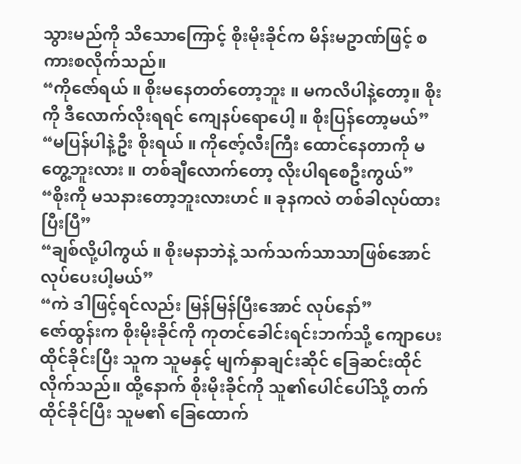သွားမည်ကို သိသောကြောင့် စိုးမိုးခိုင်က မိန်းမဥာဏ်ဖြင့် စကားစလိုက်သည်။
“ကိုဇော်ရယ် ။ စိုးမနေတတ်တော့ဘူး ။ မကလိပါနဲ့တော့။ စိုးကို ဒီလောက်လိုးရရင် ကျေနပ်ရောပေါ့ ။ စိုးပြန်တော့မယ်”
“မပြန်ပါနဲ့ဦး စိုးရယ် ။ ကိုဇော့်လီးကြီး ထောင်နေတာကို မတွေ့ဘူးလား ။ တစ်ချီလောက်တော့ လိုးပါရစေဦးကွယ်”
“စိုးကို မသနားတော့ဘူးလားဟင် ။ ခုနကလဲ တစ်ခါလုပ်ထားပြီးပြီ”
“ချစ်လို့ပါကွယ် ။ စိုးမနာဘဲနဲ့ သက်သက်သာသာဖြစ်အောင် လုပ်ပေးပါ့မယ်”
“ကဲ ဒါဖြင့်ရင်လည်း မြန်မြန်ပြီးအောင် လုပ်နော်”
ဇော်ထွန်းက စိုးမိုးခိုင်ကို ကုတင်ခေါင်းရင်းဘက်သို့ ကျောပေးထိုင်ခိုင်းပြီး သူက သူမနှင့် မျက်နှာချင်းဆိုင် ခြေဆင်းထိုင်လိုက်သည်။ ထို့နောက် စိုးမိုးခိုင်ကို သူ၏ပေါင်ပေါ်သို့ တက်ထိုင်ခိုင်ပြီး သူမ၏ ခြေထောက်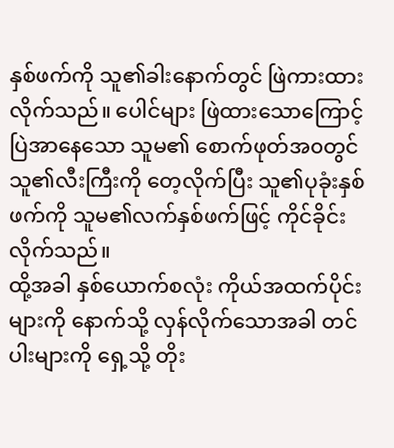နှစ်ဖက်ကို သူ၏ခါးနောက်တွင် ဖြဲကားထားလိုက်သည်။ ပေါင်များ ဖြဲထားသောကြောင့် ပြဲအာနေသော သူမ၏ စောက်ဖုတ်အ၀တွင် သူ၏လီးကြီးကို တေ့လိုက်ပြီး သူ၏ပုခုံးနှစ်ဖက်ကို သူမ၏လက်နှစ်ဖက်ဖြင့် ကိုင်ခိုင်းလိုက်သည်။
ထို့အခါ နှစ်ယောက်စလုံး ကိုယ်အထက်ပိုင်းများကို နောက်သို့ လှန်လိုက်သောအခါ တင်ပါးများကို ရှေ့သို့ တိုး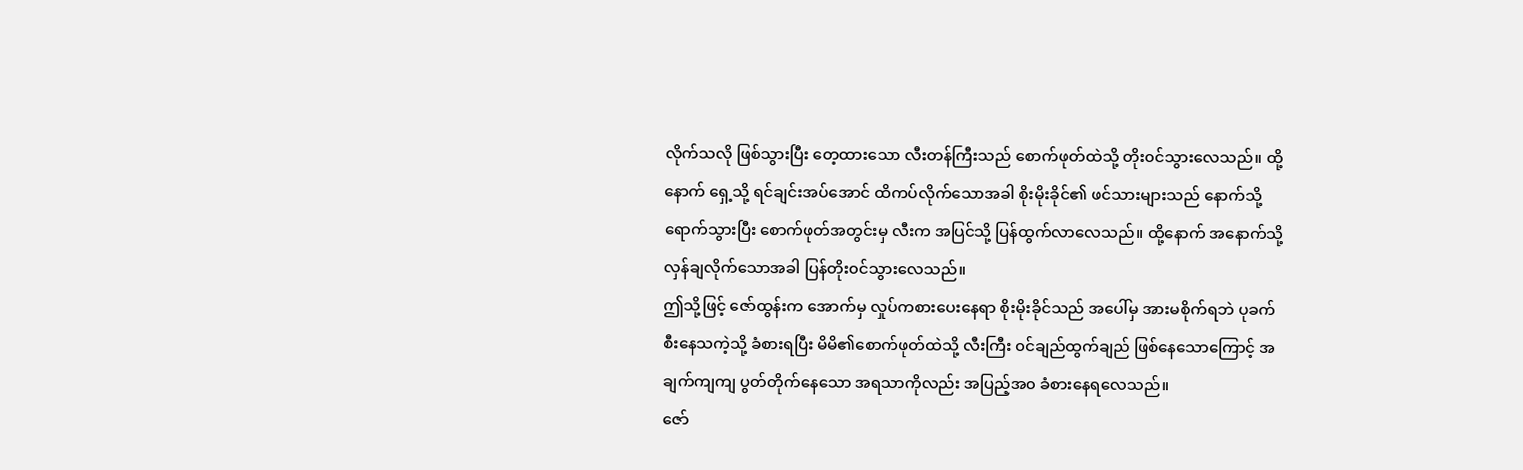လိုက်သလို ဖြစ်သွားပြီး တေ့ထားသော လီးတန်ကြီးသည် စောက်ဖုတ်ထဲသို့ တိုး၀င်သွားလေသည်။ ထို့နောက် ရှေ့သို့ ရင်ချင်းအပ်အောင် ထိကပ်လိုက်သောအခါ စိုးမိုးခိုင်၏ ဖင်သားများသည် နောက်သို့ ရောက်သွားပြီး စောက်ဖုတ်အတွင်းမှ လီးက အပြင်သို့ ပြန်ထွက်လာလေသည်။ ထို့နောက် အနောက်သို့ လှန်ချလိုက်သောအခါ ပြန်တိုး၀င်သွားလေသည်။
ဤသို့ဖြင့် ဇော်ထွန်းက အောက်မှ လှုပ်ကစားပေးနေရာ စိုးမိုးခိုင်သည် အပေါ်မှ အားမစိုက်ရဘဲ ပုခက်စီးနေသကဲ့သို့ ခံစားရပြီး မိမိ၏စောက်ဖုတ်ထဲသို့ လီးကြီး ၀င်ချည်ထွက်ချည် ဖြစ်နေသောကြောင့် အချက်ကျကျ ပွတ်တိုက်နေသော အရသာကိုလည်း အပြည့်အ၀ ခံစားနေရလေသည်။
ဇော်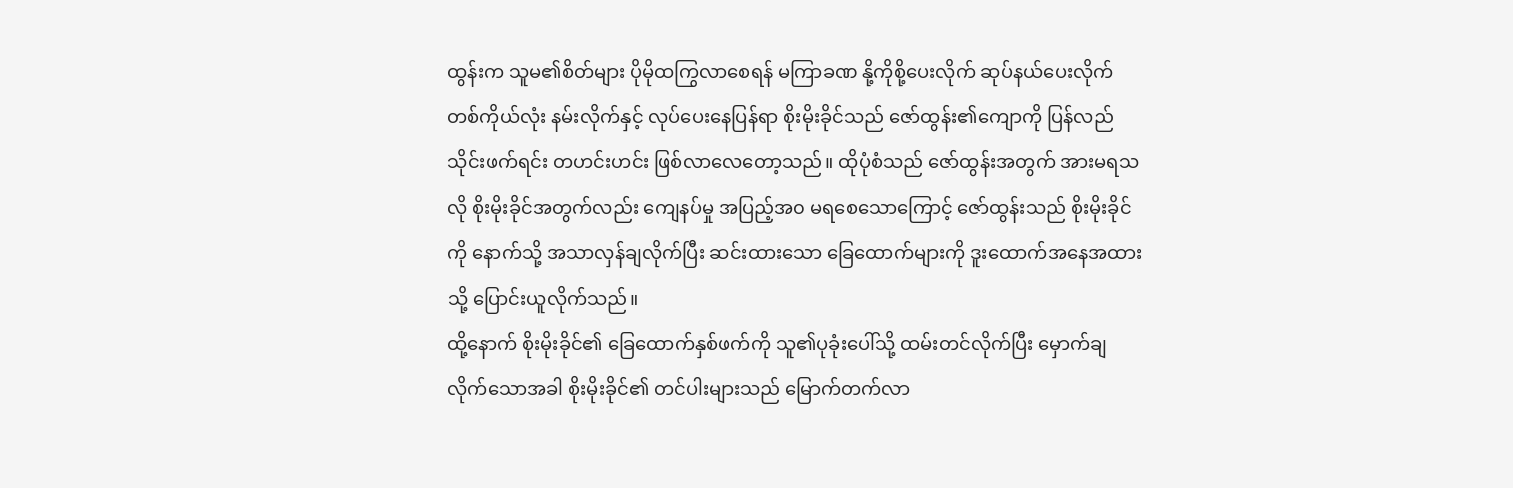ထွန်းက သူမ၏စိတ်များ ပိုမိုထကြွလာစေရန် မကြာခဏ နို့ကိုစို့ပေးလိုက် ဆုပ်နယ်ပေးလိုက် တစ်ကိုယ်လုံး နမ်းလိုက်နှင့် လုပ်ပေးနေပြန်ရာ စိုးမိုးခိုင်သည် ဇော်ထွန်း၏ကျောကို ပြန်လည်သိုင်းဖက်ရင်း တဟင်းဟင်း ဖြစ်လာလေတော့သည်။ ထိုပုံစံသည် ဇော်ထွန်းအတွက် အားမရသလို စိုးမိုးခိုင်အတွက်လည်း ကျေနပ်မှု အပြည့်အ၀ မရစေသောကြောင့် ဇော်ထွန်းသည် စိုးမိုးခိုင်ကို နောက်သို့ အသာလှန်ချလိုက်ပြီး ဆင်းထားသော ခြေထောက်များကို ဒူးထောက်အနေအထားသို့ ပြောင်းယူလိုက်သည်။
ထို့နောက် စိုးမိုးခိုင်၏ ခြေထောက်နှစ်ဖက်ကို သူ၏ပုခုံးပေါ်သို့ ထမ်းတင်လိုက်ပြီး မှောက်ချလိုက်သောအခါ စိုးမိုးခိုင်၏ တင်ပါးများသည် မြောက်တက်လာ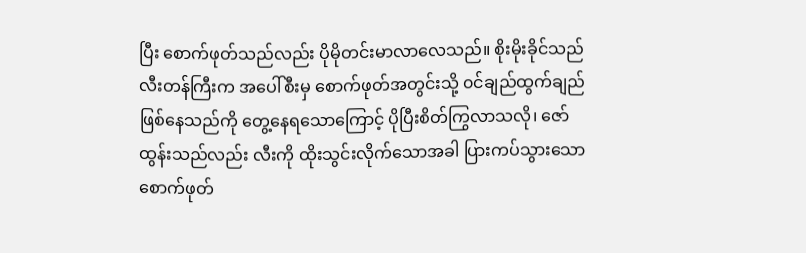ပြီး စောက်ဖုတ်သည်လည်း ပိုမိုတင်းမာလာလေသည်။ စိုးမိုးခိုင်သည် လီးတန်ကြီးက အပေါ်စီးမှ စောက်ဖုတ်အတွင်းသို့ ၀င်ချည်ထွက်ချည် ဖြစ်နေသည်ကို တွေ့နေရသောကြောင့် ပိုပြီးစိတ်ကြွလာသလို၊ ဇော်ထွန်းသည်လည်း လီးကို ထိုးသွင်းလိုက်သောအခါ ပြားကပ်သွားသော စောက်ဖုတ်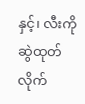နှင့်၊ လီးကို ဆွဲထုတ်လိုက်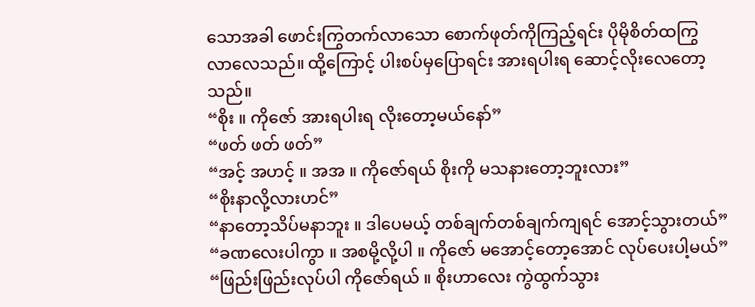သောအခါ ဖောင်းကြွတက်လာသော စောက်ဖုတ်ကိုကြည့်ရင်း ပိုမိုစိတ်ထကြွ လာလေသည်။ ထို့ကြောင့် ပါးစပ်မှပြောရင်း အားရပါးရ ဆောင့်လိုးလေတော့သည်။
“စိုး ။ ကိုဇော် အားရပါးရ လိုးတော့မယ်နော်”
“ဖတ် ဖတ် ဖတ်”
“အင့် အဟင့် ။ အအ ။ ကိုဇော်ရယ် စိုးကို မသနားတော့ဘူးလား”
“စိုးနာလို့လားဟင်”
“နာတော့သိပ်မနာဘူး ။ ဒါပေမယ့် တစ်ချက်တစ်ချက်ကျရင် အောင့်သွားတယ်”
“ခဏလေးပါကွာ ။ အစမို့လို့ပါ ။ ကိုဇော် မအောင့်တော့အောင် လုပ်ပေးပါ့မယ်”
“ဖြည်းဖြည်းလုပ်ပါ ကိုဇော်ရယ် ။ စိုးဟာလေး ကွဲထွက်သွား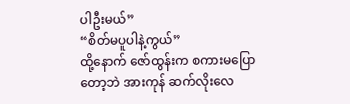ပါဦးမယ်”
“စိတ်မပူပါနဲ့ကွယ်”
ထို့နောက် ဇော်ထွန်းက စကားမပြောတော့ဘဲ အားကုန် ဆက်လိုးလေ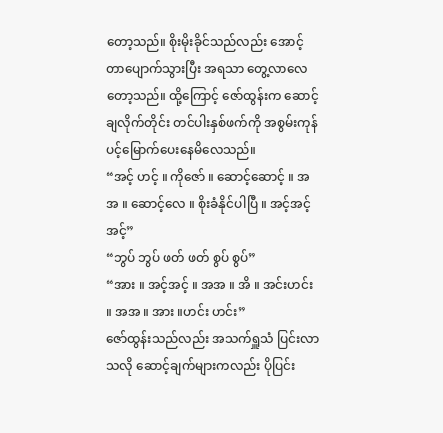တော့သည်။ စိုးမိုးခိုင်သည်လည်း အောင့်တာပျောက်သွားပြီး အရသာ တွေ့လာလေတော့သည်။ ထို့ကြောင့် ဇော်ထွန်းက ဆောင့်ချလိုက်တိုင်း တင်ပါးနှစ်ဖက်ကို အစွမ်းကုန် ပင့်မြောက်ပေးနေမိလေသည်။
“အင့် ဟင့် ။ ကိုဇော် ။ ဆောင့်ဆောင့် ။ အအ ။ ဆောင့်လေ ။ စိုးခံနိုင်ပါပြီ ။ အင့်အင့်အင့်”
“ဘွပ် ဘွပ် ဖတ် ဖတ် စွပ် စွပ်”
“အား ။ အင့်အင့် ။ အအ ။ အိ ။ အင်းဟင်း ။ အအ ။ အား ။ဟင်း ဟင်း”
ဇော်ထွန်းသည်လည်း အသက်ရှူသံ ပြင်းလာသလို ဆောင့်ချက်များကလည်း ပိုပြင်း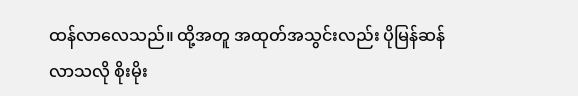ထန်လာလေသည်။ ထို့အတူ အထုတ်အသွင်းလည်း ပိုမြန်ဆန်လာသလို စိုးမိုး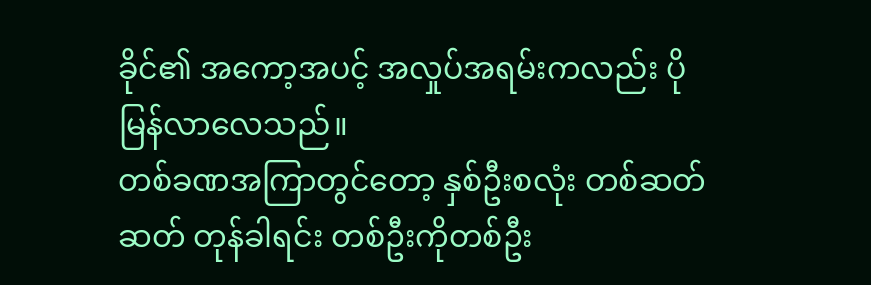ခိုင်၏ အကော့အပင့် အလှုပ်အရမ်းကလည်း ပိုမြန်လာလေသည်။
တစ်ခဏအကြာတွင်တော့ နှစ်ဦးစလုံး တစ်ဆတ်ဆတ် တုန်ခါရင်း တစ်ဦးကိုတစ်ဦး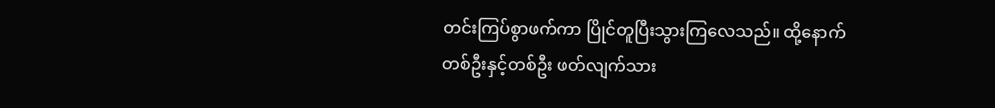တင်းကြပ်စွာဖက်ကာ ပြိုင်တူပြီးသွားကြလေသည်။ ထို့နောက် တစ်ဦးနှင့်တစ်ဦး ဖတ်လျက်သား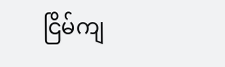ငြိမ်ကျ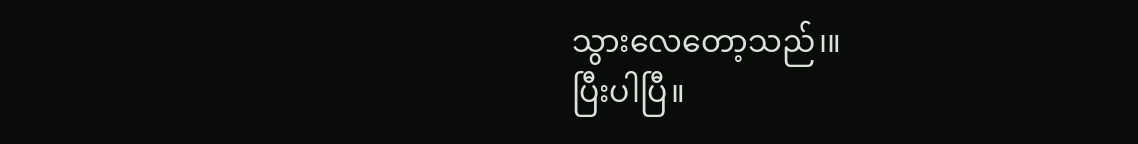သွားလေတော့သည်၊။
ပြီးပါပြီ။